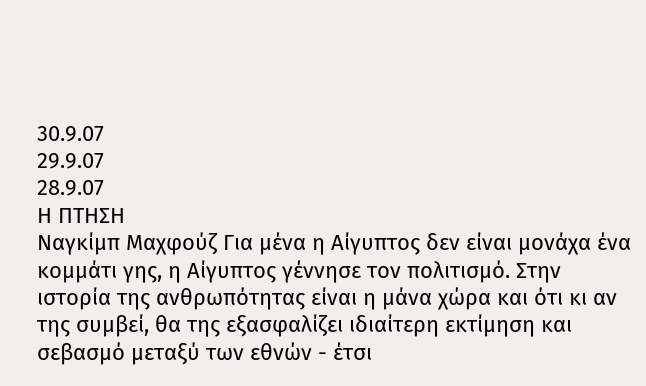30.9.07
29.9.07
28.9.07
Η ΠΤΗΣΗ
Ναγκίμπ Μαχφούζ Για μένα η Αίγυπτος δεν είναι μονάχα ένα κομμάτι γης, η Αίγυπτος γέννησε τον πολιτισμό. Στην ιστορία της ανθρωπότητας είναι η μάνα χώρα και ότι κι αν της συμβεί, θα της εξασφαλίζει ιδιαίτερη εκτίμηση και σεβασμό μεταξύ των εθνών - έτσι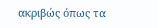ακριβώς όπως τα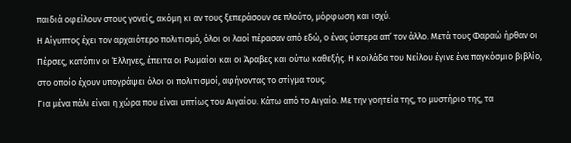παιδιά οφείλουν στους γονείς, ακόμη κι αν τους ξεπεράσουν σε πλούτο, μόρφωση και ισχύ.
Η Αίγυπτος έχει τον αρχαιότερο πολιτισμό, όλοι οι λαοί πέρασαν από εδώ, ο ένας ύστερα απ’ τον άλλο. Μετά τους Φαραώ ήρθαν οι Πέρσες, κατόπιν οι Έλληνες, έπειτα οι Ρωμαίοι και οι Άραβες και ούτω καθεξής. Η κοιλάδα του Νείλου έγινε ένα παγκόσμιο βιβλίο, στο οποίο έχουν υπογράψει όλοι οι πολιτισμοί, αφήνοντας το στίγμα τους.
Για μένα πάλι είναι η χώρα που είναι υπτίως του Αιγαίου. Κάτω από το Αιγαίο. Με την γοητεία της, το μυστήριο της, τα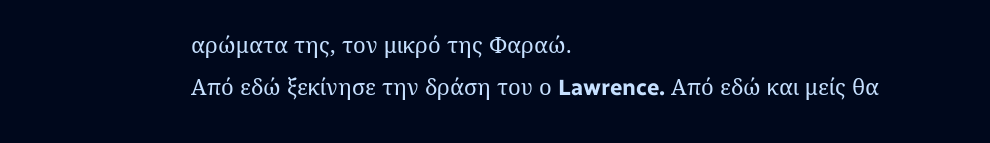αρώματα της, τον μικρό της Φαραώ.
Από εδώ ξεκίνησε την δράση του ο Lawrence. Από εδώ και μείς θα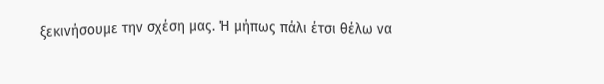ξεκινήσουμε την σχέση μας. Ή μήπως πάλι έτσι θέλω να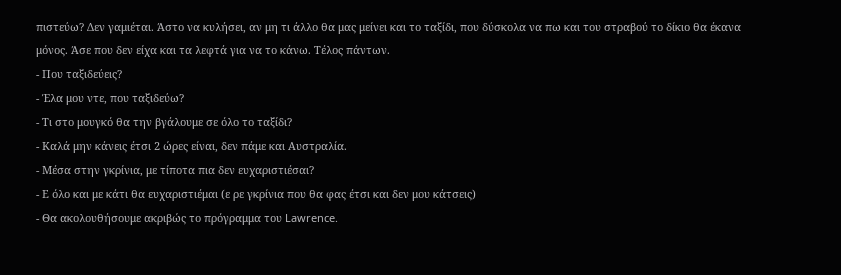πιστεύω? Δεν γαμιέται. Άστο να κυλήσει, αν μη τι άλλο θα μας μείνει και το ταξίδι, που δύσκολα να πω και του στραβού το δίκιο θα έκανα μόνος. Άσε που δεν είχα και τα λεφτά για να το κάνω. Τέλος πάντων.
- Που ταξιδεύεις?
- Έλα μου ντε, που ταξιδεύω?
- Τι στο μουγκό θα την βγάλουμε σε όλο το ταξίδι?
- Καλά μην κάνεις έτσι 2 ώρες είναι, δεν πάμε και Αυστραλία.
- Μέσα στην γκρίνια, με τίποτα πια δεν ευχαριστιέσαι?
- Ε όλο και με κάτι θα ευχαριστιέμαι (ε ρε γκρίνια που θα φας έτσι και δεν μου κάτσεις)
- Θα ακολουθήσουμε ακριβώς το πρόγραμμα του Lawrence.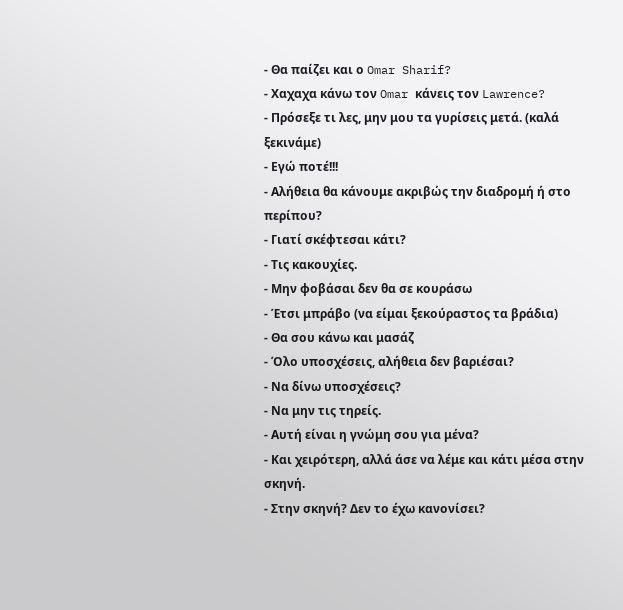- Θα παίζει και ο Omar Sharif?
- Χαχαχα κάνω τον Omar κάνεις τον Lawrence?
- Πρόσεξε τι λες, μην μου τα γυρίσεις μετά. (καλά ξεκινάμε)
- Εγώ ποτέ!!!
- Αλήθεια θα κάνουμε ακριβώς την διαδρομή ή στο περίπου?
- Γιατί σκέφτεσαι κάτι?
- Τις κακουχίες.
- Μην φοβάσαι δεν θα σε κουράσω
- Έτσι μπράβο (να είμαι ξεκούραστος τα βράδια)
- Θα σου κάνω και μασάζ
- Όλο υποσχέσεις, αλήθεια δεν βαριέσαι?
- Να δίνω υποσχέσεις?
- Να μην τις τηρείς.
- Αυτή είναι η γνώμη σου για μένα?
- Και χειρότερη, αλλά άσε να λέμε και κάτι μέσα στην σκηνή.
- Στην σκηνή? Δεν το έχω κανονίσει?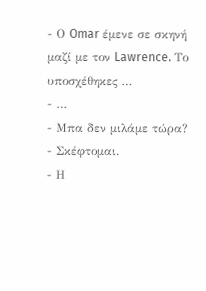- Ο Omar έμενε σε σκηνή μαζί με τον Lawrence. Το υποσχέθηκες …
- …
- Μπα δεν μιλάμε τώρα?
- Σκέφτομαι.
- Η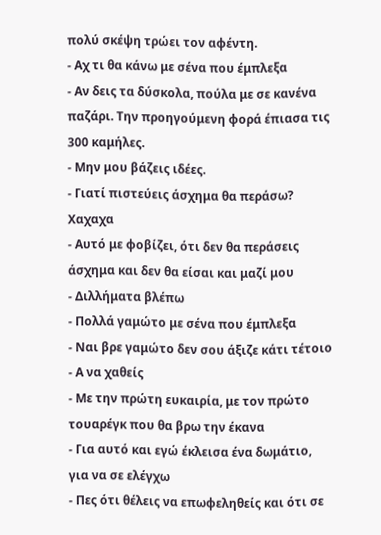πολύ σκέψη τρώει τον αφέντη.
- Αχ τι θα κάνω με σένα που έμπλεξα
- Αν δεις τα δύσκολα, πούλα με σε κανένα παζάρι. Την προηγούμενη φορά έπιασα τις 300 καμήλες.
- Μην μου βάζεις ιδέες.
- Γιατί πιστεύεις άσχημα θα περάσω? Χαχαχα
- Αυτό με φοβίζει, ότι δεν θα περάσεις άσχημα και δεν θα είσαι και μαζί μου
- Διλλήματα βλέπω
- Πολλά γαμώτο με σένα που έμπλεξα
- Ναι βρε γαμώτο δεν σου άξιζε κάτι τέτοιο
- Α να χαθείς
- Με την πρώτη ευκαιρία, με τον πρώτο τουαρέγκ που θα βρω την έκανα
- Για αυτό και εγώ έκλεισα ένα δωμάτιο, για να σε ελέγχω
- Πες ότι θέλεις να επωφεληθείς και ότι σε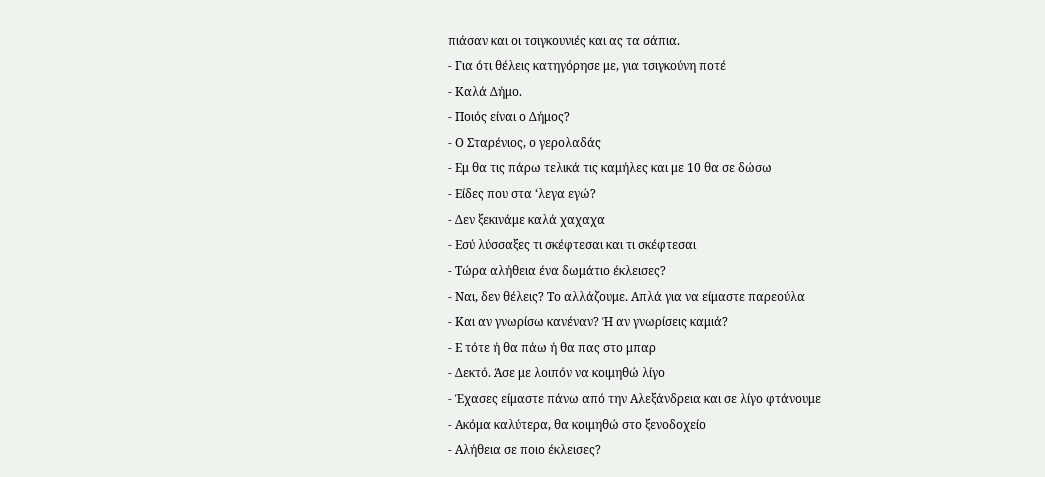πιάσαν και οι τσιγκουνιές και ας τα σάπια.
- Για ότι θέλεις κατηγόρησε με, για τσιγκούνη ποτέ
- Καλά Δήμο.
- Ποιός είναι ο Δήμος?
- Ο Σταρένιος, ο γερολαδάς
- Εμ θα τις πάρω τελικά τις καμήλες και με 10 θα σε δώσω
- Είδες που στα ‘λεγα εγώ?
- Δεν ξεκινάμε καλά χαχαχα
- Εσύ λύσσαξες τι σκέφτεσαι και τι σκέφτεσαι
- Τώρα αλήθεια ένα δωμάτιο έκλεισες?
- Ναι, δεν θέλεις? Το αλλάζουμε. Απλά για να είμαστε παρεούλα
- Και αν γνωρίσω κανέναν? Ή αν γνωρίσεις καμιά?
- Ε τότε ή θα πάω ή θα πας στο μπαρ
- Δεκτό. Άσε με λοιπόν να κοιμηθώ λίγο
- Έχασες είμαστε πάνω από την Αλεξάνδρεια και σε λίγο φτάνουμε
- Ακόμα καλύτερα, θα κοιμηθώ στο ξενοδοχείο
- Αλήθεια σε ποιο έκλεισες?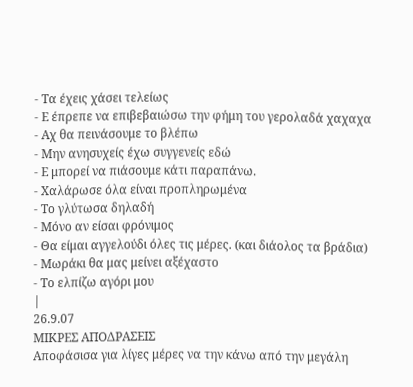- Τα έχεις χάσει τελείως
- Ε έπρεπε να επιβεβαιώσω την φήμη του γερολαδά χαχαχα
- Αχ θα πεινάσουμε το βλέπω
- Μην ανησυχείς έχω συγγενείς εδώ
- Ε μπορεί να πιάσουμε κάτι παραπάνω.
- Χαλάρωσε όλα είναι προπληρωμένα
- Το γλύτωσα δηλαδή
- Μόνο αν είσαι φρόνιμος
- Θα είμαι αγγελούδι όλες τις μέρες. (και διάολος τα βράδια)
- Μωράκι θα μας μείνει αξέχαστο
- Το ελπίζω αγόρι μου
|
26.9.07
ΜΙΚΡΕΣ ΑΠΟΔΡΑΣΕΙΣ
Αποφάσισα για λίγες μέρες να την κάνω από την μεγάλη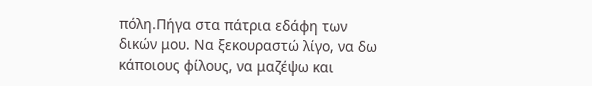πόλη.Πήγα στα πάτρια εδάφη των δικών μου. Να ξεκουραστώ λίγο, να δω κάποιους φίλους, να μαζέψω και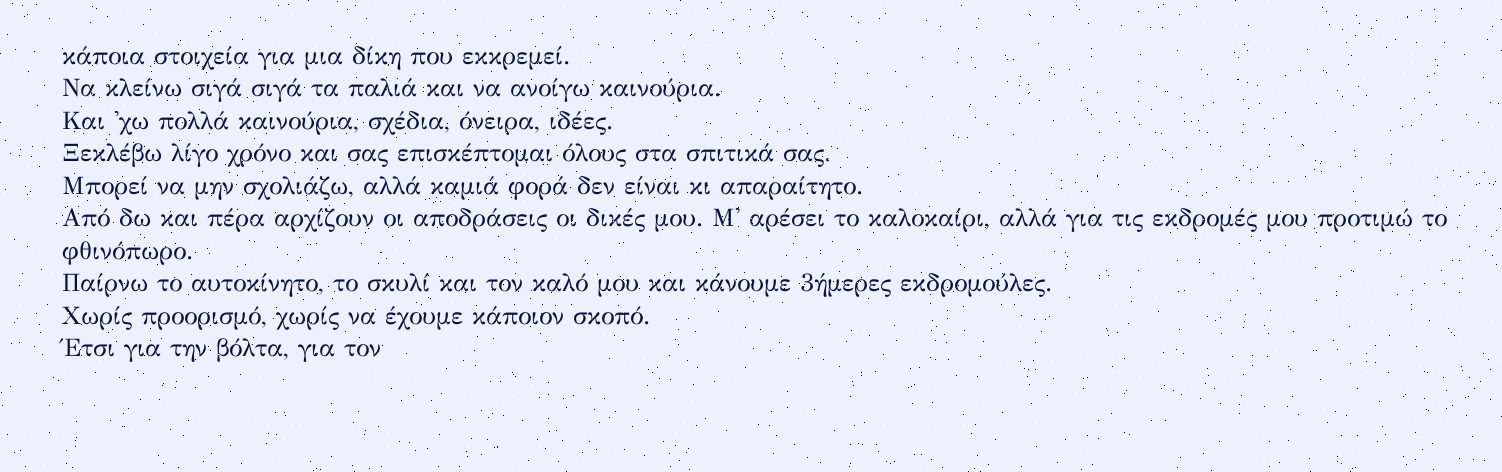κάποια στοιχεία για μια δίκη που εκκρεμεί.
Να κλείνω σιγά σιγά τα παλιά και να ανοίγω καινούρια.
Και 'χω πολλά καινούρια, σχέδια, όνειρα, ιδέες.
Ξεκλέβω λίγο χρόνο και σας επισκέπτομαι όλους στα σπιτικά σας.
Μπορεί να μην σχολιάζω, αλλά καμιά φορά δεν είναι κι απαραίτητο.
Από δω και πέρα αρχίζουν οι αποδράσεις οι δικές μου. Μ' αρέσει το καλοκαίρι, αλλά για τις εκδρομές μου προτιμώ το φθινόπωρο.
Παίρνω το αυτοκίνητο, το σκυλί και τον καλό μου και κάνουμε 3ήμερες εκδρομούλες.
Χωρίς προορισμό, χωρίς να έχουμε κάποιον σκοπό.
Έτσι για την βόλτα, για τον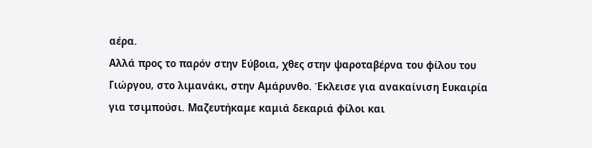αέρα.
Αλλά προς το παρόν στην Εύβοια, χθες στην ψαροταβέρνα του φίλου του Γιώργου, στο λιμανάκι, στην Αμάρυνθο. Έκλεισε για ανακαίνιση Ευκαιρία για τσιμπούσι. Μαζευτήκαμε καμιά δεκαριά φίλοι και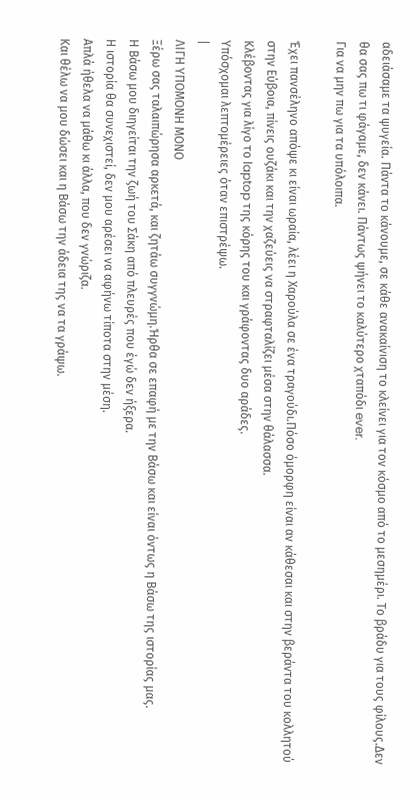αδειάσαμε τα ψυγεία. Πάντα το κάνουμε, σε κάθε ανακαίνιση το κλείνει για τον κόσμο από το μεσημέρι. Το βράδυ για τους φίλους.Δεν θα σας πω τι φάγαμε, δεν κάνει. Πάντως ψήνει το καλύτερο χταπόδι ever.
Για να μην πω για τα υπόλοιπα.

Έχει πανσέληνο απόψε κι είναι ωραία, λέει η Χαρούλα σε ένα τραγούδι.Πόσο όμορφη είναι αν κάθεσαι και στην βεράντα του κολλητού στην Εύβοια, πίνεις ουζάκι και την χαζεύεις να στραφταλίζει μέσα στην θάλασσα.
Κλέβοντας για λίγο το laptop της κόρης του και γράφοντας δυο αράδες.
Υπόσχομαι λεπτομέρειες όταν επιστρέψω.
|
ΛΙΓΗ ΥΠΟΜΟΝΗ ΜΟΝΟ
Ξέρω σας ταλαιπώρησα αρκετά, και ζητάω συγγνώμη.Ήρθα σε επαφή με την Βάσω και είναι όντως η Βάσω της ιστορίας μας.
Η Βάσω μου διηγείται την ζωή του Σάκη από πλευρές που έγώ δεν ήξερα.
Η ιστορία θα συνεχιστεί, δεν μου αρέσει να αφήνω τίποτα στην μέση.
Απλά ήθελα να μάθω κι άλλα, που δεν γνώριζα.
Και θέλω να μου δώσει και η Βάσω την άδεια της να τα γράψω.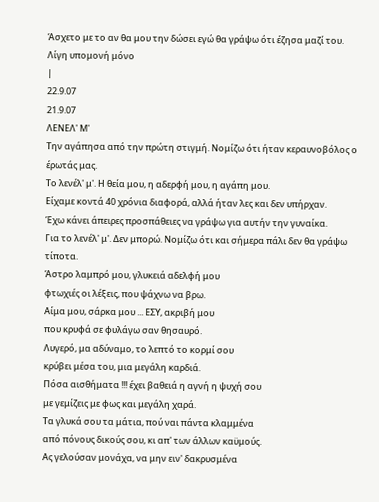Άσχετο με το αν θα μου την δώσει εγώ θα γράψω ότι έζησα μαζί του.
Λίγη υπομονή μόνο
|
22.9.07
21.9.07
ΛΕΝΕΛ' Μ'
Την αγάπησα από την πρώτη στιγμή. Νομίζω ότι ήταν κεραυνοβόλος ο έρωτάς μας.
Το λενέλ' μ'. Η θεία μου, η αδερφή μου, η αγάπη μου.
Είχαμε κοντά 40 χρόνια διαφορά, αλλά ήταν λες και δεν υπήρχαν.
Έχω κάνει άπειρες προσπάθειες να γράψω για αυτήν την γυναίκα.
Για το λενέλ' μ'. Δεν μπορώ. Νομίζω ότι και σήμερα πάλι δεν θα γράψω τίποτα.
Άστρο λαμπρό μου, γλυκειά αδελφή μου
φτωχιές οι λέξεις, που ψάχνω να βρω.
Αίμα μου, σάρκα μου ... ΕΣΥ, ακριβή μου
που κρυφά σε φυλάγω σαν θησαυρό.
Λυγερό, μα αδύναμο, το λεπτό το κορμί σου
κρύβει μέσα του, μια μεγάλη καρδιά.
Πόσα αισθήματα !!! έχει βαθειά η αγνή η ψυχή σου
με γεμίζεις με φως και μεγάλη χαρά.
Τα γλυκά σου τα μάτια, πού ναι πάντα κλαμμένα
από πόνους δικούς σου, κι απ' των άλλων καϋμούς.
Ας γελούσαν μονάχα, να μην ειν' δακρυσμένα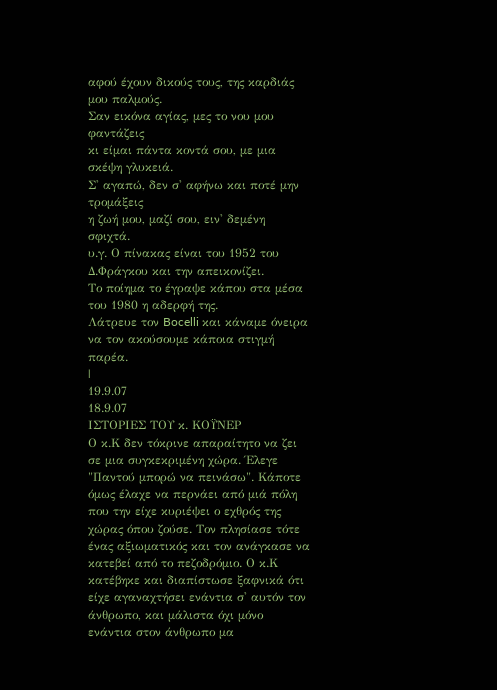αφού έχουν δικούς τους, της καρδιάς μου παλμούς.
Σαν εικόνα αγίας, μες το νου μου φαντάζεις
κι είμαι πάντα κοντά σου, με μια σκέψη γλυκειά.
Σ' αγαπώ, δεν σ' αφήνω και ποτέ μην τρομάξεις
η ζωή μου, μαζί σου, ειν' δεμένη σφιχτά.
υ.γ. Ο πίνακας είναι του 1952 του Δ.Φράγκου και την απεικονίζει.
Το ποίημα το έγραψε κάπου στα μέσα του 1980 η αδερφή της.
Λάτρευε τον Bocelli και κάναμε όνειρα να τον ακούσουμε κάποια στιγμή παρέα.
|
19.9.07
18.9.07
ΙΣΤΟΡΙΕΣ ΤΟΥ κ. ΚΟΫΝΕΡ
Ο κ.Κ δεν τόκρινε απαραίτητο να ζει σε μια συγκεκριμένη χώρα. Έλεγε "Παντού μπορώ να πεινάσω". Κάποτε όμως έλαχε να περνάει από μιά πόλη που την είχε κυριέψει ο εχθρός της χώρας όπου ζούσε. Τον πλησίασε τότε ένας αξιωματικός και τον ανάγκασε να κατεβεί από το πεζοδρόμιο. Ο κ.Κ κατέβηκε και διαπίστωσε ξαφνικά ότι είχε αγαναχτήσει ενάντια σ' αυτόν τον άνθρωπο, και μάλιστα όχι μόνο ενάντια στον άνθρωπο μα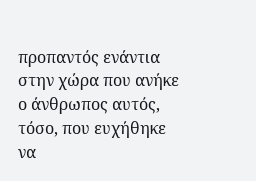προπαντός ενάντια στην χώρα που ανήκε ο άνθρωπος αυτός, τόσο, που ευχήθηκε να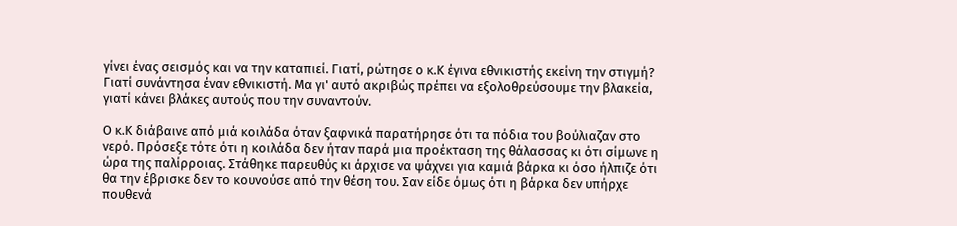γίνει ένας σεισμός και να την καταπιεί. Γιατί, ρώτησε ο κ.Κ έγινα εθνικιστής εκείνη την στιγμή? Γιατί συνάντησα έναν εθνικιστή. Μα γι' αυτό ακριβώς πρέπει να εξολοθρεύσουμε την βλακεία, γιατί κάνει βλάκες αυτούς που την συναντούν.

Ο κ.Κ διάβαινε από μιά κοιλάδα όταν ξαφνικά παρατήρησε ότι τα πόδια του βούλιαζαν στο νερό. Πρόσεξε τότε ότι η κοιλάδα δεν ήταν παρά μια προέκταση της θάλασσας κι ότι σίμωνε η ώρα της παλίρροιας. Στάθηκε παρευθύς κι άρχισε να ψάχνει για καμιά βάρκα κι όσο ήλπιζε ότι θα την έβρισκε δεν το κουνούσε από την θέση του. Σαν είδε όμως ότι η βάρκα δεν υπήρχε πουθενά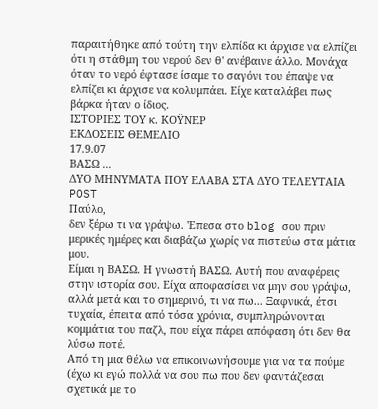παραιτήθηκε από τούτη την ελπίδα κι άρχισε να ελπίζει ότι η στάθμη του νερού δεν θ' ανέβαινε άλλο. Μονάχα όταν το νερό έφτασε ίσαμε το σαγόνι του έπαψε να ελπίζει κι άρχισε να κολυμπάει. Είχε καταλάβει πως βάρκα ήταν ο ίδιος.
ΙΣΤΟΡΙΕΣ ΤΟΥ κ. ΚΟΫΝΕΡ
ΕΚΔΟΣΕΙΣ ΘΕΜΕΛΙΟ
17.9.07
ΒΑΣΩ ...
ΔΥΟ ΜΗΝΥΜΑΤΑ ΠΟΥ ΕΛΑΒΑ ΣΤΑ ΔΥΟ ΤΕΛΕΥΤΑΙΑ POST
Παύλο,
δεν ξέρω τι να γράψω. 'Επεσα στο blog σου πριν μερικές ημέρες και διαβάζω χωρίς να πιστεύω στα μάτια μου.
Είμαι η ΒΑΣΩ. Η γνωστή ΒΑΣΩ. Αυτή που αναφέρεις στην ιστορία σου. Είχα αποφασίσει να μην σου γράψω, αλλά μετά και το σημερινό, τι να πω... Ξαφνικά, έτσι τυχαία, έπειτα από τόσα χρόνια, συμπληρώνονται κομμάτια του παζλ, που είχα πάρει απόφαση ότι δεν θα λύσω ποτέ.
Από τη μια θέλω να επικοινωνήσουμε για να τα πούμε (έχω κι εγώ πολλά να σου πω που δεν φαντάζεσαι σχετικά με το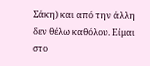Σάκη) και από την άλλη δεν θέλω καθόλου. Είμαι στο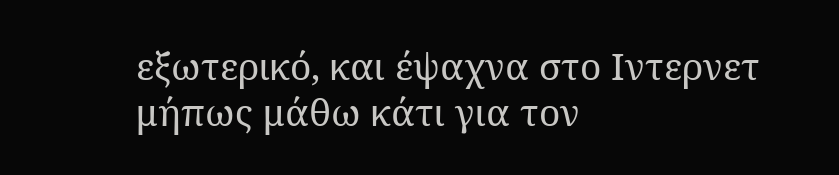εξωτερικό, και έψαχνα στο Ιντερνετ μήπως μάθω κάτι για τον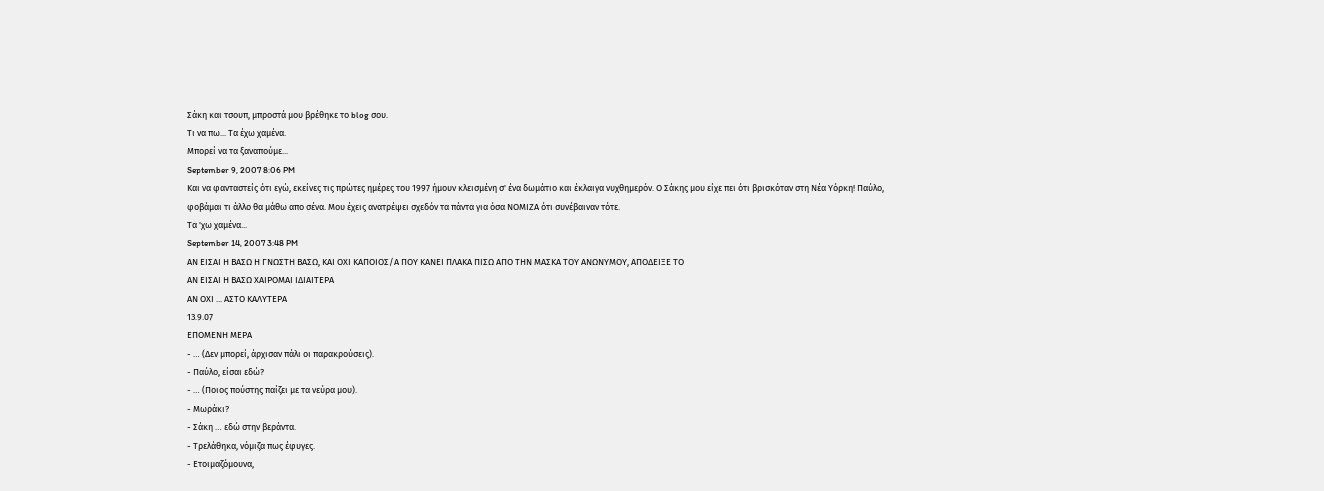Σάκη και τσουπ, μπροστά μου βρέθηκε το blog σου.
Τι να πω... Τα έχω χαμένα.
Μπορεί να τα ξαναπούμε...
September 9, 2007 8:06 PM
Και να φανταστείς ότι εγώ, εκείνες τις πρώτες ημέρες του 1997 ήμουν κλεισμένη σ' ένα δωμάτιο και έκλαιγα νυχθημερόν. Ο Σάκης μου είχε πει ότι βρισκόταν στη Νέα Υόρκη! Παύλο, φοβάμαι τι άλλο θα μάθω απο σένα. Μου έχεις ανατρέψει σχεδόν τα πάντα για όσα ΝΟΜΙΖΑ ότι συνέβαιναν τότε.
Τα 'χω χαμένα...
September 14, 2007 3:48 PM
ΑΝ ΕΙΣΑΙ Η ΒΑΣΩ Η ΓΝΩΣΤΗ ΒΑΣΩ, ΚΑΙ ΟΧΙ ΚΑΠΟΙΟΣ/Α ΠΟΥ ΚΑΝΕΙ ΠΛΑΚΑ ΠΙΣΩ ΑΠΟ ΤΗΝ ΜΑΣΚΑ ΤΟΥ ΑΝΩΝΥΜΟΥ, ΑΠΟΔΕΙΞΕ ΤΟ
ΑΝ ΕΙΣΑΙ Η ΒΑΣΩ ΧΑΙΡΟΜΑΙ ΙΔΙΑΙΤΕΡΑ
ΑΝ ΟΧΙ ... ΑΣΤΟ ΚΑΛΥΤΕΡΑ
13.9.07
ΕΠΟΜΕΝΗ ΜΕΡΑ
- … (Δεν μπορεί, άρχισαν πάλι οι παρακρούσεις).
- Παύλο, είσαι εδώ?
- … (Ποιος πούστης παίζει με τα νεύρα μου).
- Μωράκι?
- Σάκη … εδώ στην βεράντα.
- Τρελάθηκα, νόμιζα πως έφυγες.
- Ετοιμαζόμουνα,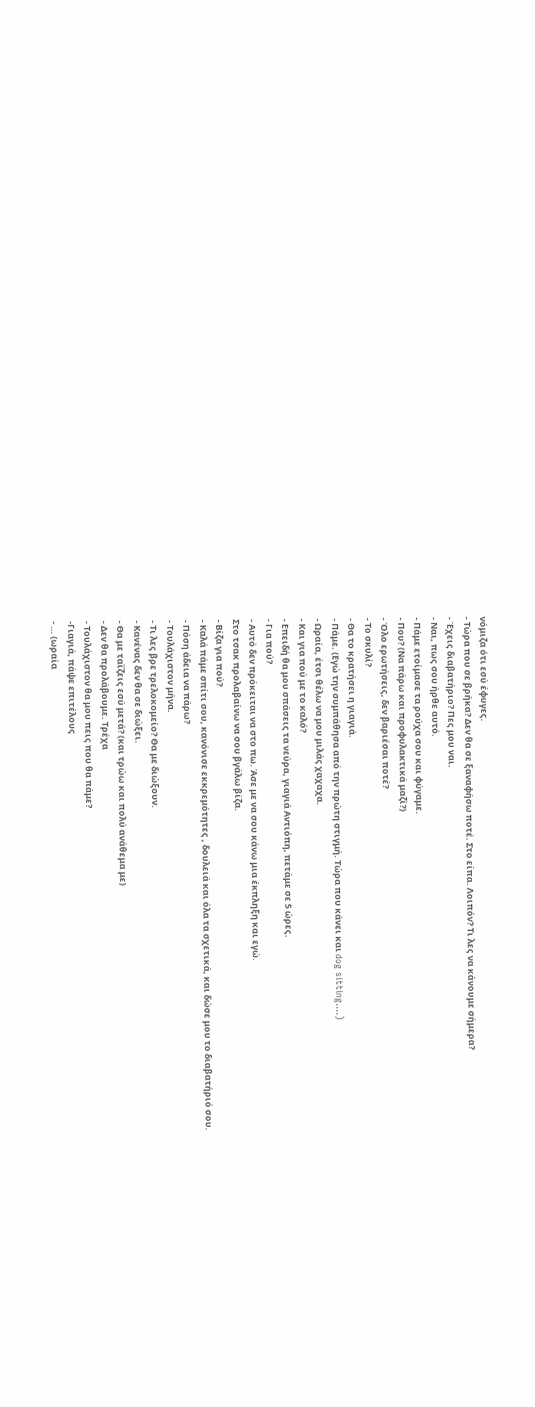νόμιζα ότι εσύ έφυγες.
- Τώρα που σε βρήκα? Δεν θα σε ξαναφήσω ποτέ. Στο είπα. Λοιπόν? Τι λες να κάνουμε σήμερα?
- Έχεις διαβατήριο? Πες μου ναι.
- Ναι, πως σου ήρθε αυτό.
- Πάμε ετοίμασε τα ρούχα σου και φύγαμε.
- Που? (Να πάρω και προφυλακτικά μαζί?)
- Όλο ερωτήσεις, δεν βαριέσαι ποτέ?
- Το σκυλί?
- Θα το κρατήσει η γιαγιά.
- Πάμε. (Εγώ την συμπάθησα από την πρώτη στιγμή. Τώρα που κάνει και dog sitting….)
- Ωραία, έτσι θέλω να μου μιλάς χαχαχα.
- Και για πού με το καλό?
- Επειδή θα μου σπάσεις τα νεύρα, γιαγιά Αντιόπη, πετάμε σε 5 ώρες.
- Για πού?
- Αυτό δεν πρόκειται να στο πω. Άσε με να σου κάνω μια έκπληξη και εγώ.
Στο τσακ προλαβαίνω να σου βγάλω βίζα.
- Βίζα για πού?
- Καλά πάμε σπίτι σου, κανόνισε εκκρεμότητες , δουλειά και όλα τα σχετικά, και δώσε μου το διαβατήριό σου.
- Πόση άδεια να πάρω?
- Τουλάχιστον μήνα.
- Τι λες βρε τρελοκομείο? Θα με διώξουν.
- Κανένας δεν θα σε διώξει.
- Θα με ταΐζεις εσύ μετά? (και τρώω και πολύ ανάθεμα με)
- Δεν θα προλάβουμε. Τρέχα
- Τουλάχιστον θα μου πεις που θα πάμε?
-Γιαγιά, πάψε επιτέλους
- … (ωραία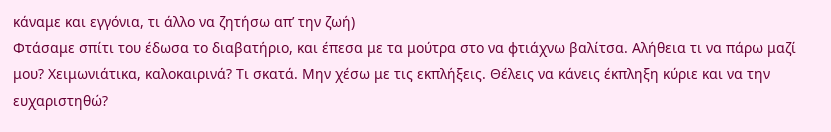κάναμε και εγγόνια, τι άλλο να ζητήσω απ’ την ζωή)
Φτάσαμε σπίτι του έδωσα το διαβατήριο, και έπεσα με τα μούτρα στο να φτιάχνω βαλίτσα. Αλήθεια τι να πάρω μαζί μου? Χειμωνιάτικα, καλοκαιρινά? Τι σκατά. Μην χέσω με τις εκπλήξεις. Θέλεις να κάνεις έκπληξη κύριε και να την ευχαριστηθώ?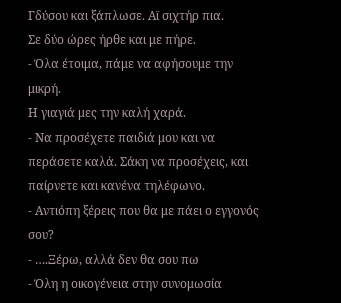Γδύσου και ξάπλωσε. Αϊ σιχτήρ πια.
Σε δύο ώρες ήρθε και με πήρε.
- Όλα έτοιμα, πάμε να αφήσουμε την μικρή.
Η γιαγιά μες την καλή χαρά.
- Να προσέχετε παιδιά μου και να περάσετε καλά. Σάκη να προσέχεις, και παίρνετε και κανένα τηλέφωνο.
- Αντιόπη ξέρεις που θα με πάει ο εγγονός σου?
- ….Ξέρω, αλλά δεν θα σου πω
- Όλη η οικογένεια στην συνομωσία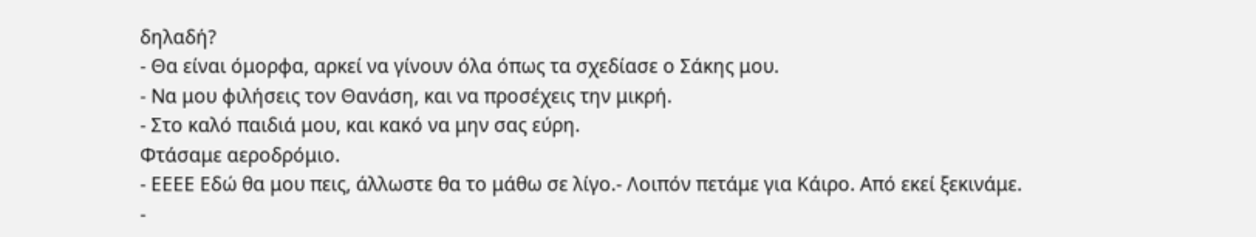δηλαδή?
- Θα είναι όμορφα, αρκεί να γίνουν όλα όπως τα σχεδίασε ο Σάκης μου.
- Να μου φιλήσεις τον Θανάση, και να προσέχεις την μικρή.
- Στο καλό παιδιά μου, και κακό να μην σας εύρη.
Φτάσαμε αεροδρόμιο.
- ΕΕΕΕ Εδώ θα μου πεις, άλλωστε θα το μάθω σε λίγο.- Λοιπόν πετάμε για Κάιρο. Από εκεί ξεκινάμε.
-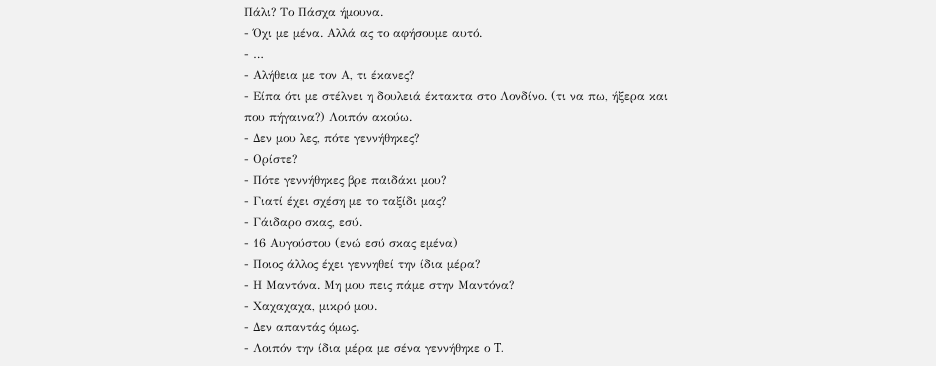Πάλι? Το Πάσχα ήμουνα.
- Όχι με μένα. Αλλά ας το αφήσουμε αυτό.
- …
- Αλήθεια με τον Α, τι έκανες?
- Είπα ότι με στέλνει η δουλειά έκτακτα στο Λονδίνο. (τι να πω, ήξερα και που πήγαινα?) Λοιπόν ακούω.
- Δεν μου λες, πότε γεννήθηκες?
- Ορίστε?
- Πότε γεννήθηκες βρε παιδάκι μου?
- Γιατί έχει σχέση με το ταξίδι μας?
- Γάιδαρο σκας, εσύ.
- 16 Αυγούστου (ενώ εσύ σκας εμένα)
- Ποιος άλλος έχει γεννηθεί την ίδια μέρα?
- Η Μαντόνα. Μη μου πεις πάμε στην Μαντόνα?
- Χαχαχαχα, μικρό μου.
- Δεν απαντάς όμως.
- Λοιπόν την ίδια μέρα με σένα γεννήθηκε ο T.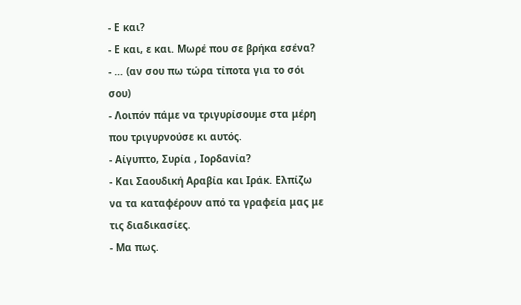- Ε και?
- Ε και, ε και. Μωρέ που σε βρήκα εσένα?
- … (αν σου πω τώρα τίποτα για το σόι σου)
- Λοιπόν πάμε να τριγυρίσουμε στα μέρη που τριγυρνούσε κι αυτός.
- Αίγυπτο, Συρία , Ιορδανία?
- Και Σαουδική Αραβία και Ιράκ. Ελπίζω να τα καταφέρουν από τα γραφεία μας με τις διαδικασίες.
- Μα πως.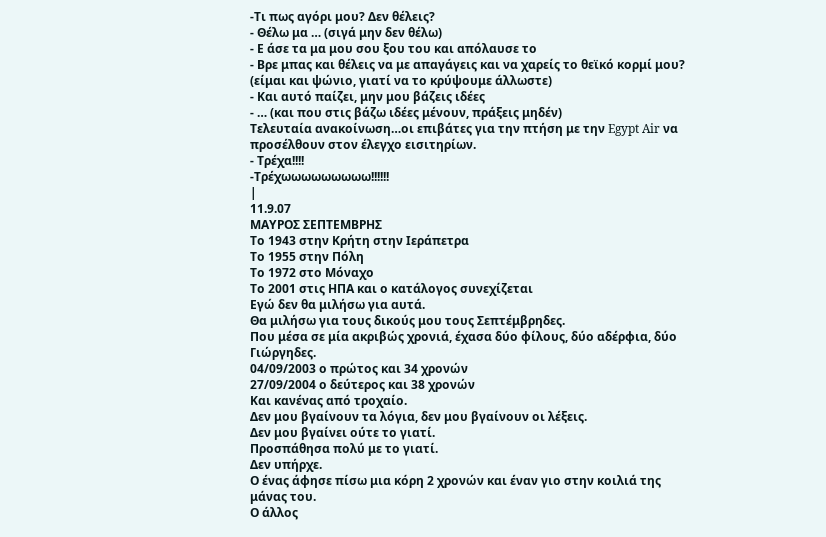-Τι πως αγόρι μου? Δεν θέλεις?
- Θέλω μα … (σιγά μην δεν θέλω)
- Ε άσε τα μα μου σου ξου του και απόλαυσε το
- Βρε μπας και θέλεις να με απαγάγεις και να χαρείς το θεϊκό κορμί μου? (είμαι και ψώνιο, γιατί να το κρύψουμε άλλωστε)
- Και αυτό παίζει, μην μου βάζεις ιδέες
- … (και που στις βάζω ιδέες μένουν, πράξεις μηδέν)
Τελευταία ανακοίνωση…οι επιβάτες για την πτήση με την Egypt Air να προσέλθουν στον έλεγχο εισιτηρίων.
- Τρέχα!!!!
-Τρέχωωωωωωωωω!!!!!!
|
11.9.07
ΜΑΥΡΟΣ ΣΕΠΤΕΜΒΡΗΣ
Το 1943 στην Κρήτη στην Ιεράπετρα
Το 1955 στην Πόλη
Το 1972 στο Μόναχο
Το 2001 στις ΗΠΑ και ο κατάλογος συνεχίζεται
Εγώ δεν θα μιλήσω για αυτά.
Θα μιλήσω για τους δικούς μου τους Σεπτέμβρηδες.
Που μέσα σε μία ακριβώς χρονιά, έχασα δύο φίλους, δύο αδέρφια, δύο Γιώργηδες.
04/09/2003 ο πρώτος και 34 χρονών
27/09/2004 ο δεύτερος και 38 χρονών
Και κανένας από τροχαίο.
Δεν μου βγαίνουν τα λόγια, δεν μου βγαίνουν οι λέξεις.
Δεν μου βγαίνει ούτε το γιατί.
Προσπάθησα πολύ με το γιατί.
Δεν υπήρχε.
Ο ένας άφησε πίσω μια κόρη 2 χρονών και έναν γιο στην κοιλιά της μάνας του.
Ο άλλος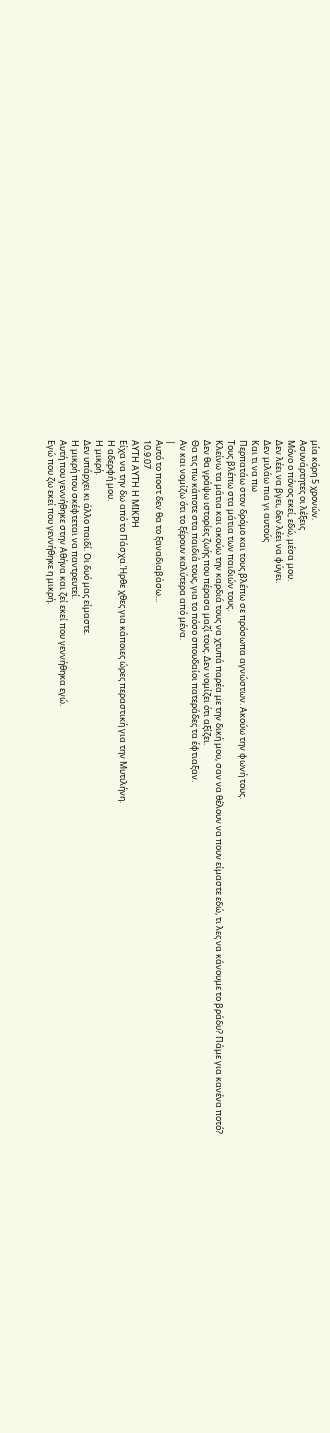μία κόρη 5 χρονών.
Ασυνάρτητες οι λέξεις
Μόνο ο πόνος εκεί, εδώ, μέσα μου.
Δεν λέει να βγει, δεν λέει να φύγει.
Δεν μιλάω πια γι αυτούς
Και τι να πω
Περπατάω στον δρόμο και τους βλέπω σε πρόσωπα αγνώστων. Ακούω την φωνή τους.
Τους βλέπω στα μάτια των παιδιών τους.
Κλείνω τα μάτια και ακούω την καρδιά τους να χτυπά παρέα με την δική μου, σαν να θέλουν να πουν είμαστε εδώ, τι λες να κάνουμε το βράδυ? Πάμε για κανένα ποτό?
Δεν θα γράψω ιστορίες ζωής που πέρασα μαζί τους. Δεν νομίζει ότι αξίζει.
Θα τις πω κάποτε στα παιδιά τους, για το πόσο σπουδαίοι πατεράδες τα έφτιαξαν.
Αν και νομίζω ότι το ξέρουν καλύτερα από μένα.
|
Αυτό το ποστ δεν θα το ξαναδιαβάσω...
10.9.07
ΑΥΤΗ ΑΥΤΗ Η ΜΙΚΡΗ
Είχα να την δω από το Πάσχα.Ήρθε χθες για κάποιες ώρες περαστική για την Μυτιλήνη.
Η αδερφή μου.
Η μικρή.
Δεν υπάρχει κι άλλο παιδί. Οι δυό μας είμαστε.
Η μικρή που σκέφτεται να παντρευτεί.
Αυτή που γεννήθηκε στην Αθήνα και ζεί εκεί που γεννήθηκα εγώ.
Εγώ που ζω εκεί που γεννήθηκε η μικρή.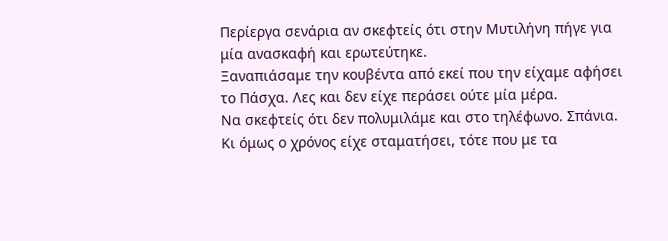Περίεργα σενάρια αν σκεφτείς ότι στην Μυτιλήνη πήγε για μία ανασκαφή και ερωτεύτηκε.
Ξαναπιάσαμε την κουβέντα από εκεί που την είχαμε αφήσει το Πάσχα. Λες και δεν είχε περάσει ούτε μία μέρα.
Να σκεφτείς ότι δεν πολυμιλάμε και στο τηλέφωνο. Σπάνια. Κι όμως ο χρόνος είχε σταματήσει, τότε που με τα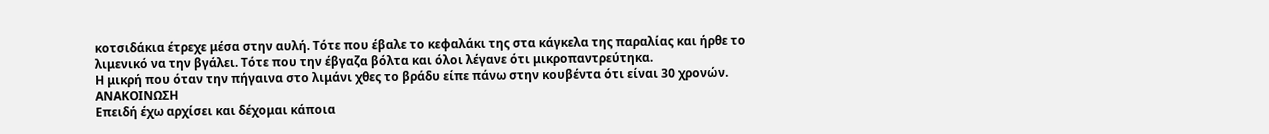κοτσιδάκια έτρεχε μέσα στην αυλή. Τότε που έβαλε το κεφαλάκι της στα κάγκελα της παραλίας και ήρθε το λιμενικό να την βγάλει. Τότε που την έβγαζα βόλτα και όλοι λέγανε ότι μικροπαντρεύτηκα.
Η μικρή που όταν την πήγαινα στο λιμάνι χθες το βράδυ είπε πάνω στην κουβέντα ότι είναι 30 χρονών.
ΑΝΑΚΟΙΝΩΣΗ
Επειδή έχω αρχίσει και δέχομαι κάποια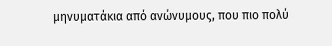μηνυματάκια από ανώνυμους, που πιο πολύ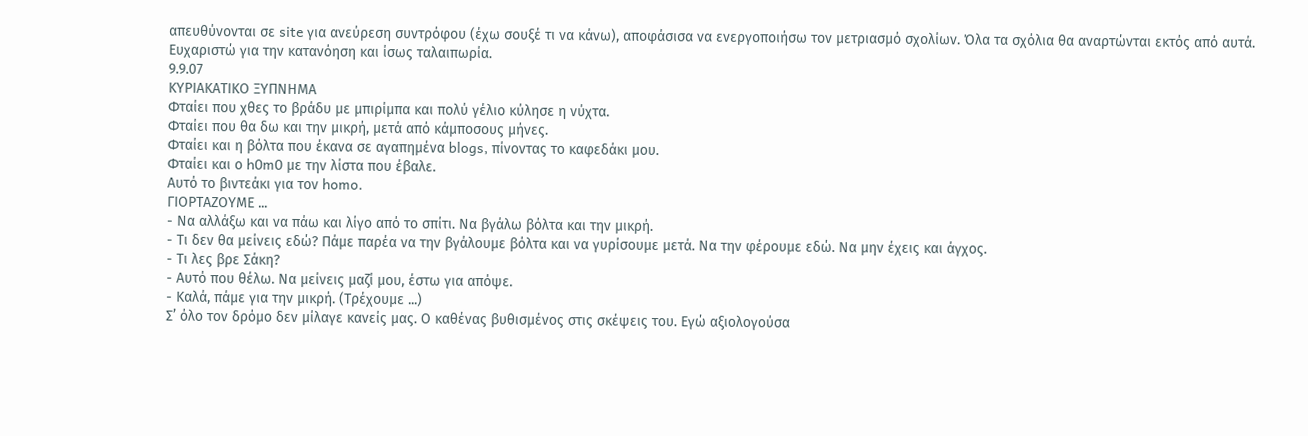απευθύνονται σε site για ανεύρεση συντρόφου (έχω σουξέ τι να κάνω), αποφάσισα να ενεργοποιήσω τον μετριασμό σχολίων. Όλα τα σχόλια θα αναρτώνται εκτός από αυτά.
Ευχαριστώ για την κατανόηση και ίσως ταλαιπωρία.
9.9.07
ΚΥΡΙΑΚΑΤΙΚΟ ΞΥΠΝΗΜΑ
Φταίει που χθες το βράδυ με μπιρίμπα και πολύ γέλιο κύλησε η νύχτα.
Φταίει που θα δω και την μικρή, μετά από κάμποσους μήνες.
Φταίει και η βόλτα που έκανα σε αγαπημένα blogs, πίνοντας το καφεδάκι μου.
Φταίει και ο h0m0 με την λίστα που έβαλε.
Αυτό το βιντεάκι για τον homo.
ΓΙΟΡΤΑΖΟΥΜΕ ...
- Να αλλάξω και να πάω και λίγο από το σπίτι. Να βγάλω βόλτα και την μικρή.
- Τι δεν θα μείνεις εδώ? Πάμε παρέα να την βγάλουμε βόλτα και να γυρίσουμε μετά. Να την φέρουμε εδώ. Να μην έχεις και άγχος.
- Τι λες βρε Σάκη?
- Αυτό που θέλω. Να μείνεις μαζί μου, έστω για απόψε.
- Καλά, πάμε για την μικρή. (Τρέχουμε ...)
Σ’ όλο τον δρόμο δεν μίλαγε κανείς μας. Ο καθένας βυθισμένος στις σκέψεις του. Εγώ αξιολογούσα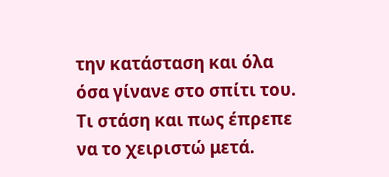την κατάσταση και όλα όσα γίνανε στο σπίτι του. Τι στάση και πως έπρεπε να το χειριστώ μετά.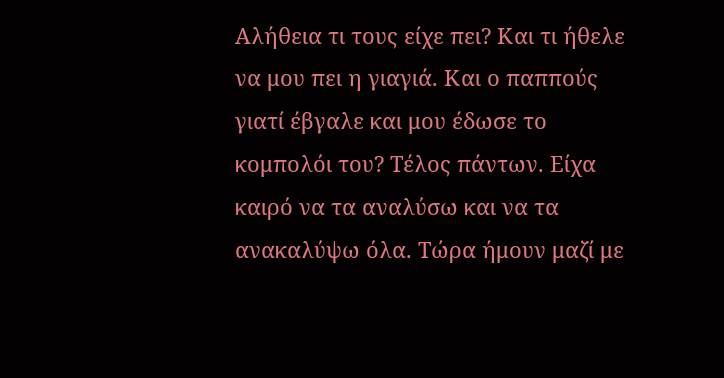Αλήθεια τι τους είχε πει? Και τι ήθελε να μου πει η γιαγιά. Και ο παππούς γιατί έβγαλε και μου έδωσε το κομπολόι του? Τέλος πάντων. Είχα καιρό να τα αναλύσω και να τα ανακαλύψω όλα. Τώρα ήμουν μαζί με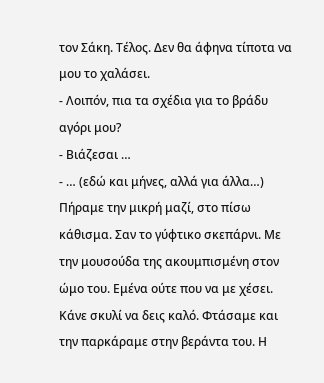τον Σάκη. Τέλος. Δεν θα άφηνα τίποτα να μου το χαλάσει.
- Λοιπόν, πια τα σχέδια για το βράδυ αγόρι μου?
- Βιάζεσαι …
- … (εδώ και μήνες, αλλά για άλλα…)
Πήραμε την μικρή μαζί, στο πίσω κάθισμα. Σαν το γύφτικο σκεπάρνι. Με την μουσούδα της ακουμπισμένη στον ώμο του. Εμένα ούτε που να με χέσει. Κάνε σκυλί να δεις καλό. Φτάσαμε και την παρκάραμε στην βεράντα του. Η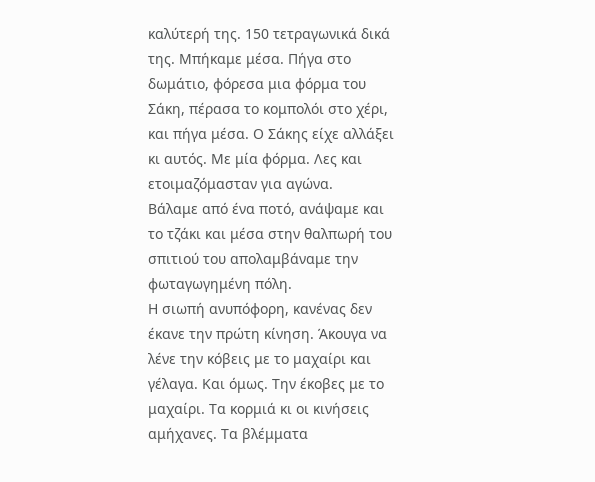καλύτερή της. 150 τετραγωνικά δικά της. Μπήκαμε μέσα. Πήγα στο δωμάτιο, φόρεσα μια φόρμα του Σάκη, πέρασα το κομπολόι στο χέρι, και πήγα μέσα. Ο Σάκης είχε αλλάξει κι αυτός. Με μία φόρμα. Λες και ετοιμαζόμασταν για αγώνα.
Βάλαμε από ένα ποτό, ανάψαμε και το τζάκι και μέσα στην θαλπωρή του σπιτιού του απολαμβάναμε την φωταγωγημένη πόλη.
Η σιωπή ανυπόφορη, κανένας δεν έκανε την πρώτη κίνηση. Άκουγα να λένε την κόβεις με το μαχαίρι και γέλαγα. Και όμως. Την έκοβες με το μαχαίρι. Τα κορμιά κι οι κινήσεις αμήχανες. Τα βλέμματα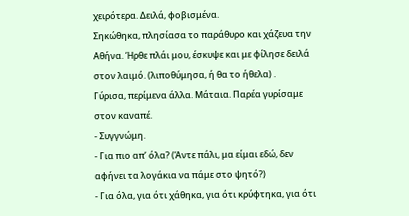χειρότερα. Δειλά, φοβισμένα.
Σηκώθηκα, πλησίασα το παράθυρο και χάζευα την Αθήνα. Ήρθε πλάι μου, έσκυψε και με φίλησε δειλά στον λαιμό. (λιποθύμησα, ή θα το ήθελα) .
Γύρισα, περίμενα άλλα. Μάταια. Παρέα γυρίσαμε στον καναπέ.
- Συγγνώμη.
- Για πιο απ’ όλα? (Άντε πάλι, μα είμαι εδώ, δεν αφήνει τα λογάκια να πάμε στο ψητό?)
- Για όλα, για ότι χάθηκα, για ότι κρύφτηκα, για ότι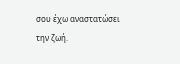σου έχω αναστατώσει την ζωή.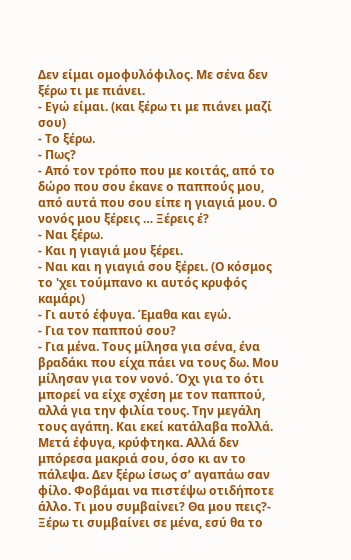Δεν είμαι ομοφυλόφιλος. Με σένα δεν ξέρω τι με πιάνει.
- Εγώ είμαι. (και ξέρω τι με πιάνει μαζί σου)
- Το ξέρω.
- Πως?
- Από τον τρόπο που με κοιτάς, από το δώρο που σου έκανε ο παππούς μου, από αυτά που σου είπε η γιαγιά μου. Ο νονός μου ξέρεις … Ξέρεις έ?
- Ναι ξέρω.
- Και η γιαγιά μου ξέρει.
- Ναι και η γιαγιά σου ξέρει. (Ο κόσμος το 'χει τούμπανο κι αυτός κρυφός καμάρι)
- Γι αυτό έφυγα. Έμαθα και εγώ.
- Για τον παππού σου?
- Για μένα. Τους μίλησα για σένα, ένα βραδάκι που είχα πάει να τους δω. Μου μίλησαν για τον νονό. Όχι για το ότι μπορεί να είχε σχέση με τον παππού, αλλά για την φιλία τους. Την μεγάλη τους αγάπη. Και εκεί κατάλαβα πολλά. Μετά έφυγα, κρύφτηκα. Αλλά δεν μπόρεσα μακριά σου, όσο κι αν το πάλεψα. Δεν ξέρω ίσως σ’ αγαπάω σαν φίλο. Φοβάμαι να πιστέψω οτιδήποτε άλλο. Τι μου συμβαίνει? Θα μου πεις?- Ξέρω τι συμβαίνει σε μένα, εσύ θα το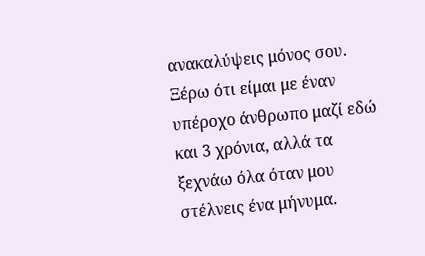ανακαλύψεις μόνος σου. Ξέρω ότι είμαι με έναν υπέροχο άνθρωπο μαζί εδώ και 3 χρόνια, αλλά τα ξεχνάω όλα όταν μου στέλνεις ένα μήνυμα.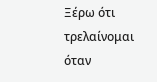Ξέρω ότι τρελαίνομαι όταν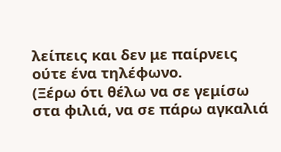λείπεις και δεν με παίρνεις ούτε ένα τηλέφωνο.
(Ξέρω ότι θέλω να σε γεμίσω στα φιλιά, να σε πάρω αγκαλιά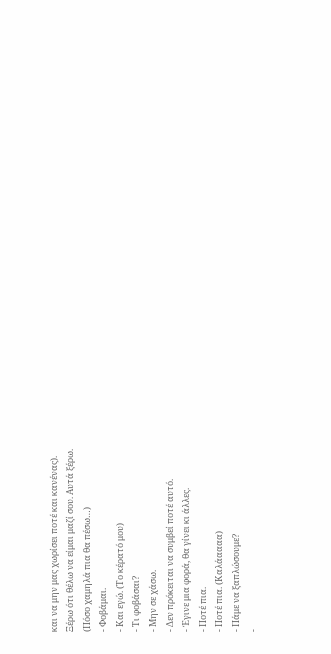και να μην μας χωρίσει ποτέ και κανένας).
Ξέρω ότι θέλω να είμαι μαζί σου. Αυτά ξέρω.
(Πόσο χαμηλά πια θα πέσω…)
- Φοβάμαι.
- Και εγώ. (Το κέρατό μου)
- Τι φοβάσαι?
- Μην σε χάσω.
- Δεν πρόκειται να συμβεί ποτέ αυτό.
- Έγινε μια φορά, θα γίνει κι άλλες.
- Ποτέ πια.
- Ποτέ πια. (Καλάαααα)
- Πάμε να ξαπλώσουμε?
-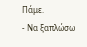Πάμε.
- Να ξαπλώσω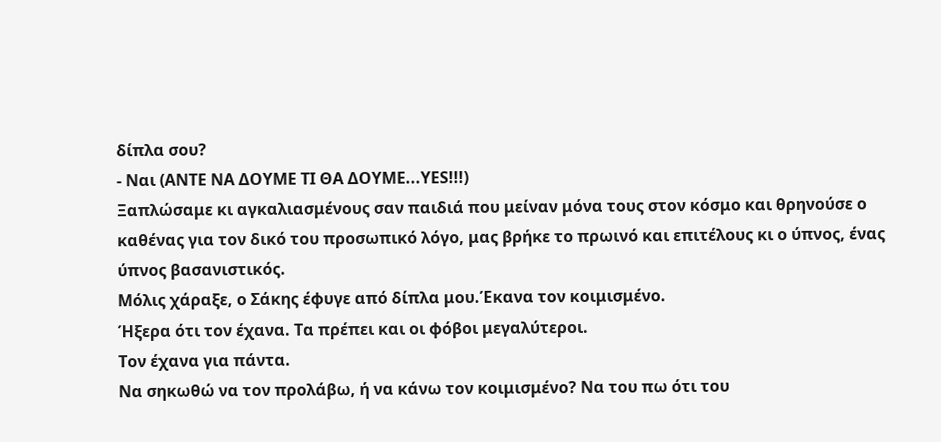δίπλα σου?
- Ναι (ΑΝΤΕ ΝΑ ΔΟΥΜΕ ΤΙ ΘΑ ΔΟΥΜΕ...YES!!!)
Ξαπλώσαμε κι αγκαλιασμένους σαν παιδιά που μείναν μόνα τους στον κόσμο και θρηνούσε ο καθένας για τον δικό του προσωπικό λόγο, μας βρήκε το πρωινό και επιτέλους κι ο ύπνος, ένας ύπνος βασανιστικός.
Μόλις χάραξε, ο Σάκης έφυγε από δίπλα μου.Έκανα τον κοιμισμένο.
Ήξερα ότι τον έχανα. Τα πρέπει και οι φόβοι μεγαλύτεροι.
Τον έχανα για πάντα.
Να σηκωθώ να τον προλάβω, ή να κάνω τον κοιμισμένο? Να του πω ότι του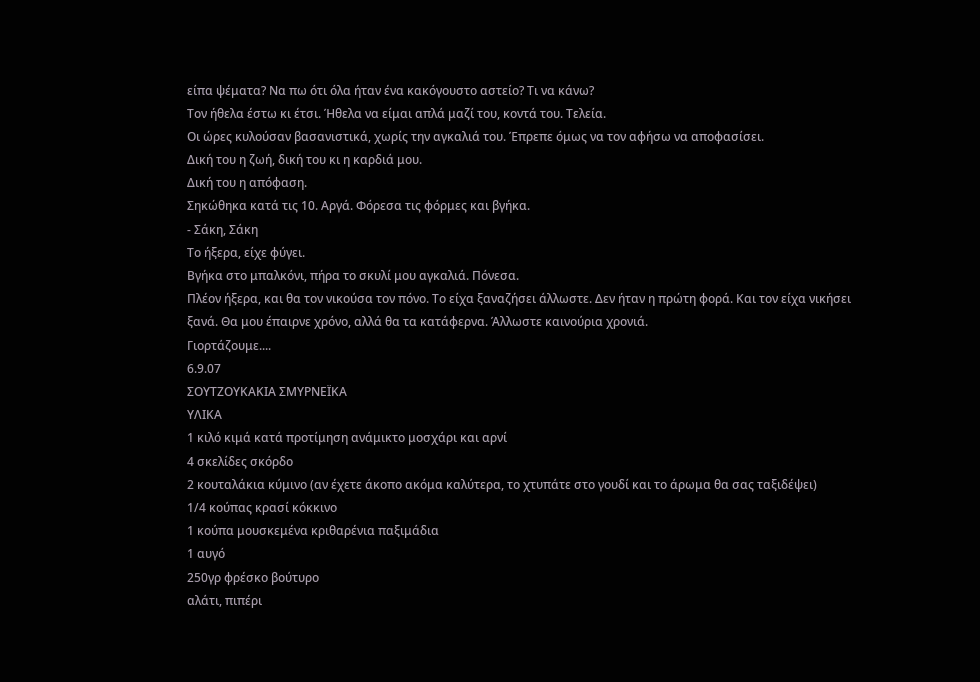είπα ψέματα? Να πω ότι όλα ήταν ένα κακόγουστο αστείο? Τι να κάνω?
Τον ήθελα έστω κι έτσι. Ήθελα να είμαι απλά μαζί του, κοντά του. Τελεία.
Οι ώρες κυλούσαν βασανιστικά, χωρίς την αγκαλιά του. Έπρεπε όμως να τον αφήσω να αποφασίσει.
Δική του η ζωή, δική του κι η καρδιά μου.
Δική του η απόφαση.
Σηκώθηκα κατά τις 10. Αργά. Φόρεσα τις φόρμες και βγήκα.
- Σάκη, Σάκη
Το ήξερα, είχε φύγει.
Βγήκα στο μπαλκόνι, πήρα το σκυλί μου αγκαλιά. Πόνεσα.
Πλέον ήξερα, και θα τον νικούσα τον πόνο. Το είχα ξαναζήσει άλλωστε. Δεν ήταν η πρώτη φορά. Και τον είχα νικήσει ξανά. Θα μου έπαιρνε χρόνο, αλλά θα τα κατάφερνα. Άλλωστε καινούρια χρονιά.
Γιορτάζουμε....
6.9.07
ΣΟΥΤΖΟΥΚΑΚΙΑ ΣΜΥΡΝΕΪΚΑ
ΥΛΙΚΑ
1 κιλό κιμά κατά προτίμηση ανάμικτο μοσχάρι και αρνί
4 σκελίδες σκόρδο
2 κουταλάκια κύμινο (αν έχετε άκοπο ακόμα καλύτερα, το χτυπάτε στο γουδί και το άρωμα θα σας ταξιδέψει)
1/4 κούπας κρασί κόκκινο
1 κούπα μουσκεμένα κριθαρένια παξιμάδια
1 αυγό
250γρ φρέσκο βούτυρο
αλάτι, πιπέρι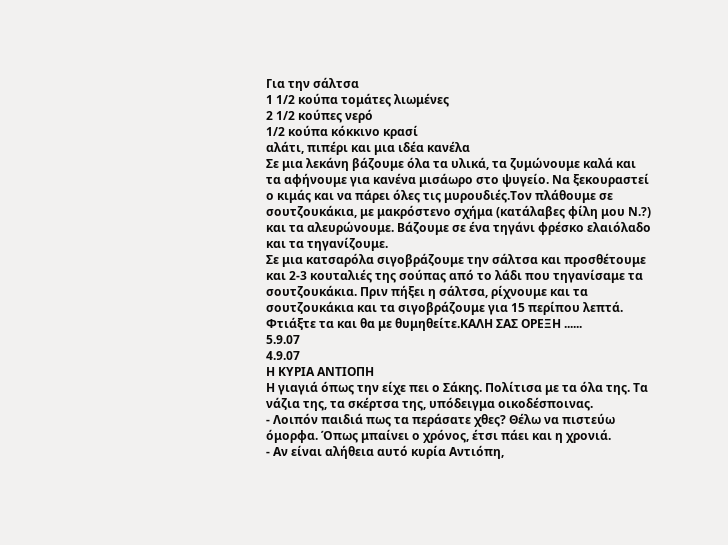Για την σάλτσα
1 1/2 κούπα τομάτες λιωμένες
2 1/2 κούπες νερό
1/2 κούπα κόκκινο κρασί
αλάτι, πιπέρι και μια ιδέα κανέλα
Σε μια λεκάνη βάζουμε όλα τα υλικά, τα ζυμώνουμε καλά και τα αφήνουμε για κανένα μισάωρο στο ψυγείο. Να ξεκουραστεί ο κιμάς και να πάρει όλες τις μυρουδιές.Τον πλάθουμε σε σουτζουκάκια, με μακρόστενο σχήμα (κατάλαβες φίλη μου Ν.?) και τα αλευρώνουμε. Βάζουμε σε ένα τηγάνι φρέσκο ελαιόλαδο και τα τηγανίζουμε.
Σε μια κατσαρόλα σιγοβράζουμε την σάλτσα και προσθέτουμε και 2-3 κουταλιές της σούπας από το λάδι που τηγανίσαμε τα σουτζουκάκια. Πριν πήξει η σάλτσα, ρίχνουμε και τα σουτζουκάκια και τα σιγοβράζουμε για 15 περίπου λεπτά.
Φτιάξτε τα και θα με θυμηθείτε.ΚΑΛΗ ΣΑΣ ΟΡΕΞΗ ......
5.9.07
4.9.07
Η ΚΥΡΙΑ ΑΝΤΙΟΠΗ
Η γιαγιά όπως την είχε πει ο Σάκης. Πολίτισα με τα όλα της. Τα νάζια της, τα σκέρτσα της, υπόδειγμα οικοδέσποινας.
- Λοιπόν παιδιά πως τα περάσατε χθες? Θέλω να πιστεύω όμορφα. Όπως μπαίνει ο χρόνος, έτσι πάει και η χρονιά.
- Αν είναι αλήθεια αυτό κυρία Αντιόπη,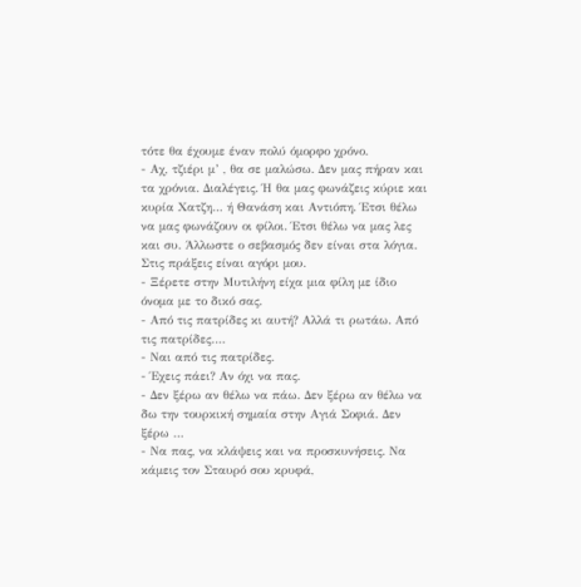τότε θα έχουμε έναν πολύ όμορφο χρόνο.
- Αχ, τζιέρι μ’ , θα σε μαλώσω. Δεν μας πήραν και τα χρόνια. Διαλέγεις. Ή θα μας φωνάζεις κύριε και κυρία Χατζη… ή Θανάση και Αντιόπη. Έτσι θέλω να μας φωνάζουν οι φίλοι. Έτσι θέλω να μας λες και συ. Άλλωστε ο σεβασμός δεν είναι στα λόγια. Στις πράξεις είναι αγόρι μου.
- Ξέρετε στην Μυτιλήνη είχα μια φίλη με ίδιο όνομα με το δικό σας.
- Από τις πατρίδες κι αυτή? Αλλά τι ρωτάω. Από τις πατρίδες….
- Ναι από τις πατρίδες.
- Έχεις πάει? Αν όχι να πας.
- Δεν ξέρω αν θέλω να πάω. Δεν ξέρω αν θέλω να δω την τουρκική σημαία στην Αγιά Σοφιά. Δεν ξέρω …
- Να πας, να κλάψεις και να προσκυνήσεις. Να κάμεις τον Σταυρό σου κρυφά,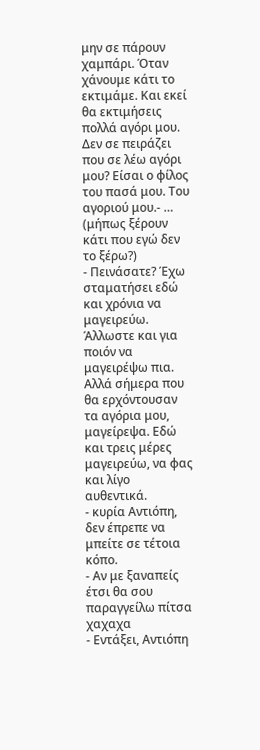μην σε πάρουν χαμπάρι. Όταν χάνουμε κάτι το εκτιμάμε. Και εκεί θα εκτιμήσεις πολλά αγόρι μου. Δεν σε πειράζει που σε λέω αγόρι μου? Είσαι ο φίλος του πασά μου. Του αγοριού μου.- … (μήπως ξέρουν κάτι που εγώ δεν το ξέρω?)
- Πεινάσατε? Έχω σταματήσει εδώ και χρόνια να μαγειρεύω. Άλλωστε και για ποιόν να μαγειρέψω πια. Αλλά σήμερα που θα ερχόντουσαν τα αγόρια μου, μαγείρεψα. Εδώ και τρεις μέρες μαγειρεύω, να φας και λίγο αυθεντικά.
- κυρία Αντιόπη, δεν έπρεπε να μπείτε σε τέτοια κόπο.
- Αν με ξαναπείς έτσι θα σου παραγγείλω πίτσα χαχαχα
- Εντάξει, Αντιόπη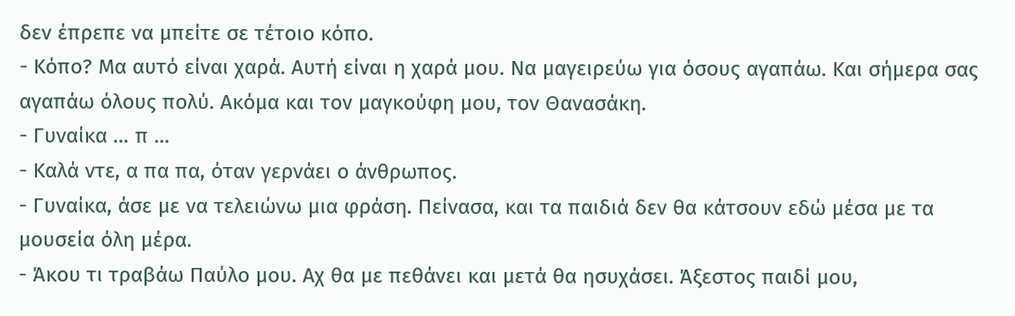δεν έπρεπε να μπείτε σε τέτοιο κόπο.
- Κόπο? Μα αυτό είναι χαρά. Αυτή είναι η χαρά μου. Να μαγειρεύω για όσους αγαπάω. Και σήμερα σας αγαπάω όλους πολύ. Ακόμα και τον μαγκούφη μου, τον Θανασάκη.
- Γυναίκα … π …
- Καλά ντε, α πα πα, όταν γερνάει ο άνθρωπος.
- Γυναίκα, άσε με να τελειώνω μια φράση. Πείνασα, και τα παιδιά δεν θα κάτσουν εδώ μέσα με τα μουσεία όλη μέρα.
- Άκου τι τραβάω Παύλο μου. Αχ θα με πεθάνει και μετά θα ησυχάσει. Άξεστος παιδί μου,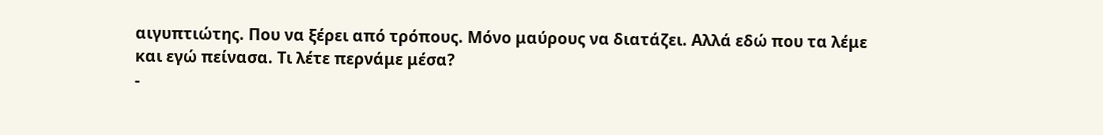αιγυπτιώτης. Που να ξέρει από τρόπους. Μόνο μαύρους να διατάζει. Αλλά εδώ που τα λέμε και εγώ πείνασα. Τι λέτε περνάμε μέσα?
-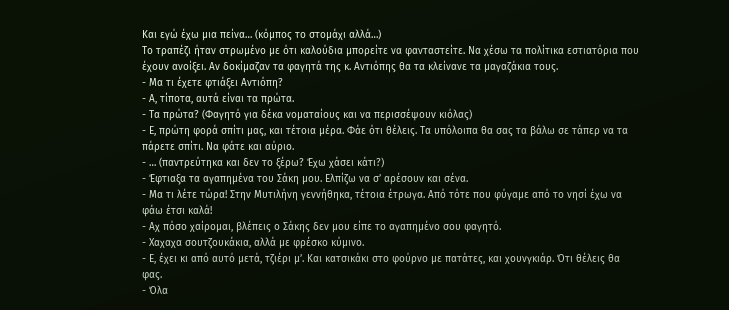Και εγώ έχω μια πείνα… (κόμπος το στομάχι αλλά…)
Το τραπέζι ήταν στρωμένο με ότι καλούδια μπορείτε να φανταστείτε. Να χέσω τα πολίτικα εστιατόρια που έχουν ανοίξει. Αν δοκίμαζαν τα φαγητά της κ. Αντιόπης θα τα κλείνανε τα μαγαζάκια τους.
- Μα τι έχετε φτιάξει Αντιόπη?
- Α, τίποτα, αυτά είναι τα πρώτα.
- Τα πρώτα? (Φαγητό για δέκα νοματαίους και να περισσέψουν κιόλας)
- Ε, πρώτη φορά σπίτι μας, και τέτοια μέρα. Φάε ότι θέλεις. Τα υπόλοιπα θα σας τα βάλω σε τάπερ να τα πάρετε σπίτι. Να φάτε και αύριο.
- … (παντρεύτηκα και δεν το ξέρω? Έχω χάσει κάτι?)
- Έφτιαξα τα αγαπημένα του Σάκη μου. Ελπίζω να σ’ αρέσουν και σένα.
- Μα τι λέτε τώρα! Στην Μυτιλήνη γεννήθηκα, τέτοια έτρωγα. Από τότε που φύγαμε από το νησί έχω να φάω έτσι καλά!
- Αχ πόσο χαίρομαι, βλέπεις ο Σάκης δεν μου είπε το αγαπημένο σου φαγητό.
- Χαχαχα σουτζουκάκια, αλλά με φρέσκο κύμινο.
- Ε, έχει κι από αυτό μετά, τζιέρι μ’. Και κατσικάκι στο φούρνο με πατάτες, και χουνγκιάρ. Ότι θέλεις θα φας.
- Όλα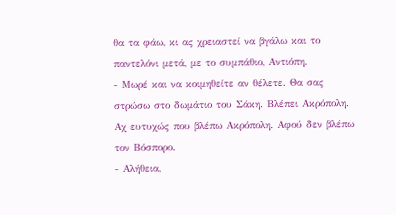θα τα φάω, κι ας χρειαστεί να βγάλω και το παντελόνι μετά, με το συμπάθιο, Αντιόπη.
- Μωρέ και να κοιμηθείτε αν θέλετε. Θα σας στρώσω στο δωμάτιο του Σάκη. Βλέπει Ακρόπολη. Αχ ευτυχώς που βλέπω Ακρόπολη. Αφού δεν βλέπω τον Βόσπορο.
- Αλήθεια,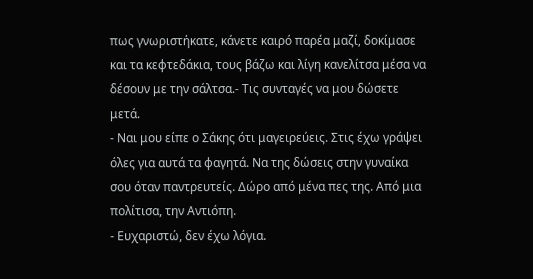πως γνωριστήκατε, κάνετε καιρό παρέα μαζί, δοκίμασε και τα κεφτεδάκια, τους βάζω και λίγη κανελίτσα μέσα να δέσουν με την σάλτσα.- Τις συνταγές να μου δώσετε μετά.
- Ναι μου είπε ο Σάκης ότι μαγειρεύεις. Στις έχω γράψει όλες για αυτά τα φαγητά. Να της δώσεις στην γυναίκα σου όταν παντρευτείς. Δώρο από μένα πες της. Από μια πολίτισα, την Αντιόπη.
- Ευχαριστώ, δεν έχω λόγια.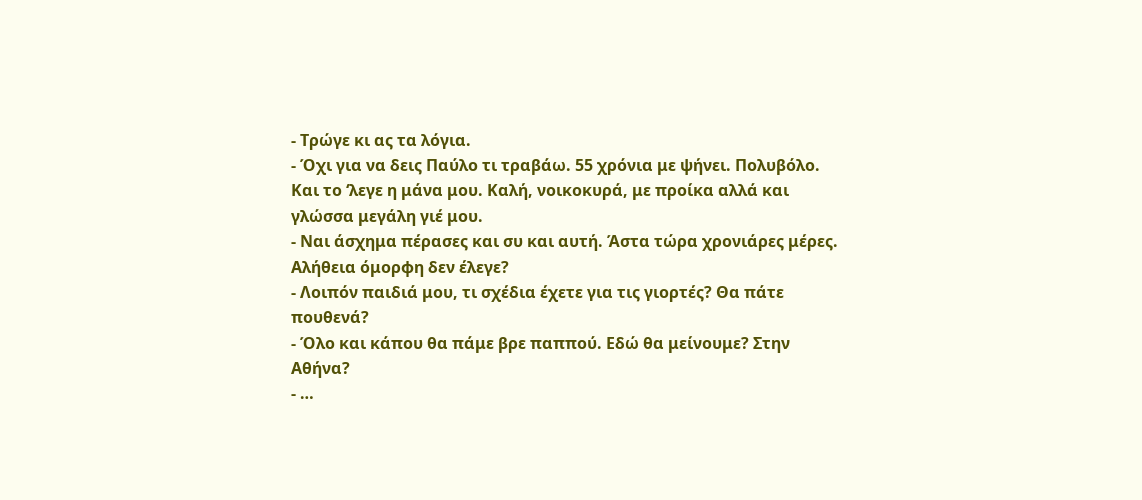- Τρώγε κι ας τα λόγια.
- Όχι για να δεις Παύλο τι τραβάω. 55 χρόνια με ψήνει. Πολυβόλο. Και το ‘λεγε η μάνα μου. Καλή, νοικοκυρά, με προίκα αλλά και γλώσσα μεγάλη γιέ μου.
- Ναι άσχημα πέρασες και συ και αυτή. Άστα τώρα χρονιάρες μέρες. Αλήθεια όμορφη δεν έλεγε?
- Λοιπόν παιδιά μου, τι σχέδια έχετε για τις γιορτές? Θα πάτε πουθενά?
- Όλο και κάπου θα πάμε βρε παππού. Εδώ θα μείνουμε? Στην Αθήνα?
- …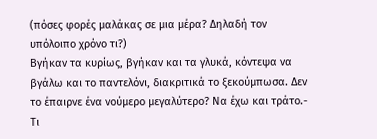(πόσες φορές μαλάκας σε μια μέρα? Δηλαδή τον υπόλοιπο χρόνο τι?)
Βγήκαν τα κυρίως, βγήκαν και τα γλυκά, κόντεψα να βγάλω και το παντελόνι, διακριτικά το ξεκούμπωσα. Δεν το έπαιρνε ένα νούμερο μεγαλύτερο? Να έχω και τράτο.- Τι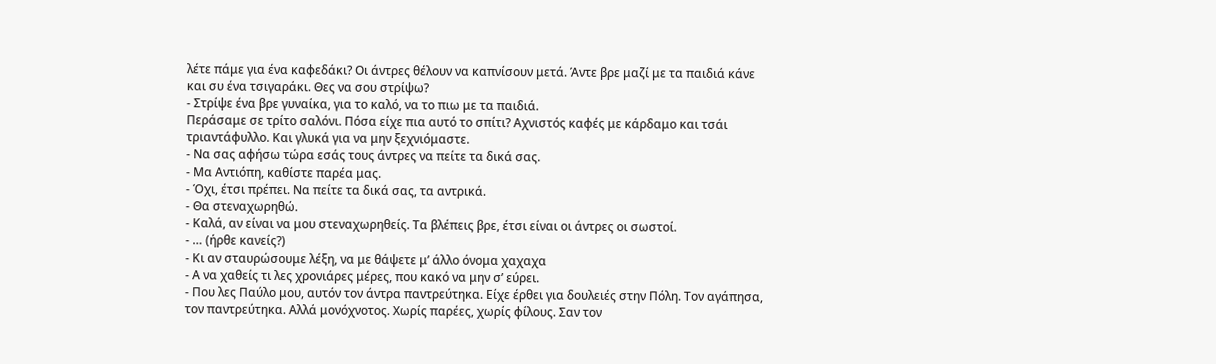λέτε πάμε για ένα καφεδάκι? Οι άντρες θέλουν να καπνίσουν μετά. Άντε βρε μαζί με τα παιδιά κάνε και συ ένα τσιγαράκι. Θες να σου στρίψω?
- Στρίψε ένα βρε γυναίκα, για το καλό, να το πιω με τα παιδιά.
Περάσαμε σε τρίτο σαλόνι. Πόσα είχε πια αυτό το σπίτι? Αχνιστός καφές με κάρδαμο και τσάι τριαντάφυλλο. Και γλυκά για να μην ξεχνιόμαστε.
- Να σας αφήσω τώρα εσάς τους άντρες να πείτε τα δικά σας.
- Μα Αντιόπη, καθίστε παρέα μας.
- Όχι, έτσι πρέπει. Να πείτε τα δικά σας, τα αντρικά.
- Θα στεναχωρηθώ.
- Καλά, αν είναι να μου στεναχωρηθείς. Τα βλέπεις βρε, έτσι είναι οι άντρες οι σωστοί.
- … (ήρθε κανείς?)
- Κι αν σταυρώσουμε λέξη, να με θάψετε μ’ άλλο όνομα χαχαχα
- Α να χαθείς τι λες χρονιάρες μέρες, που κακό να μην σ’ εύρει.
- Που λες Παύλο μου, αυτόν τον άντρα παντρεύτηκα. Είχε έρθει για δουλειές στην Πόλη. Τον αγάπησα, τον παντρεύτηκα. Αλλά μονόχνοτος. Χωρίς παρέες, χωρίς φίλους. Σαν τον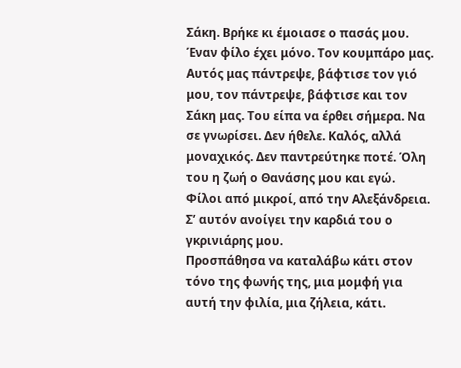Σάκη. Βρήκε κι έμοιασε ο πασάς μου. Έναν φίλο έχει μόνο. Τον κουμπάρο μας. Αυτός μας πάντρεψε, βάφτισε τον γιό μου, τον πάντρεψε, βάφτισε και τον Σάκη μας. Του είπα να έρθει σήμερα. Να σε γνωρίσει. Δεν ήθελε. Καλός, αλλά μοναχικός. Δεν παντρεύτηκε ποτέ. Όλη του η ζωή ο Θανάσης μου και εγώ. Φίλοι από μικροί, από την Αλεξάνδρεια. Σ’ αυτόν ανοίγει την καρδιά του ο γκρινιάρης μου.
Προσπάθησα να καταλάβω κάτι στον τόνο της φωνής της, μια μομφή για αυτή την φιλία, μια ζήλεια, κάτι.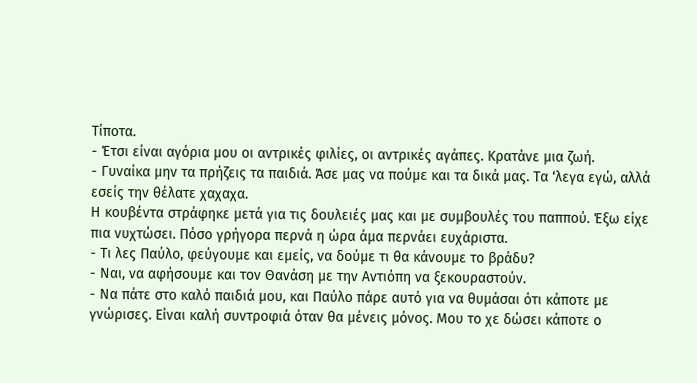Τίποτα.
- Έτσι είναι αγόρια μου οι αντρικές φιλίες, οι αντρικές αγάπες. Κρατάνε μια ζωή.
- Γυναίκα μην τα πρήζεις τα παιδιά. Άσε μας να πούμε και τα δικά μας. Τα ‘λεγα εγώ, αλλά εσείς την θέλατε χαχαχα.
Η κουβέντα στράφηκε μετά για τις δουλειές μας και με συμβουλές του παππού. Έξω είχε πια νυχτώσει. Πόσο γρήγορα περνά η ώρα άμα περνάει ευχάριστα.
- Τι λες Παύλο, φεύγουμε και εμείς, να δούμε τι θα κάνουμε το βράδυ?
- Ναι, να αφήσουμε και τον Θανάση με την Αντιόπη να ξεκουραστούν.
- Να πάτε στο καλό παιδιά μου, και Παύλο πάρε αυτό για να θυμάσαι ότι κάποτε με γνώρισες. Είναι καλή συντροφιά όταν θα μένεις μόνος. Μου το χε δώσει κάποτε ο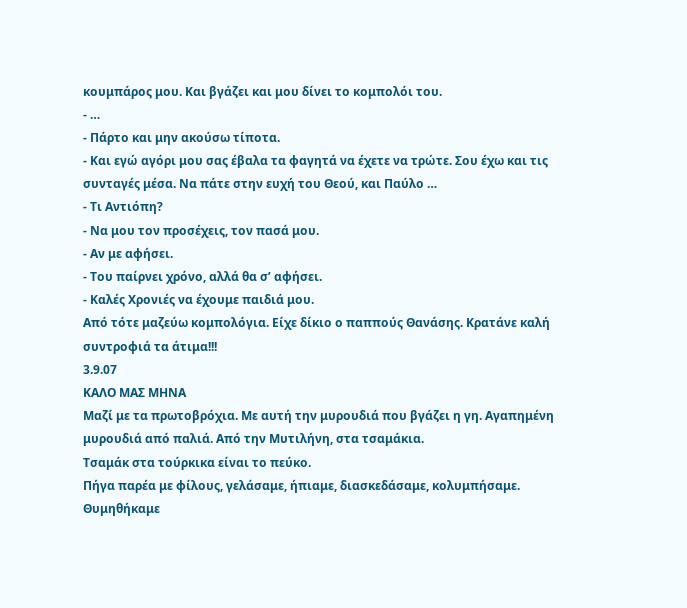κουμπάρος μου. Και βγάζει και μου δίνει το κομπολόι του.
- …
- Πάρτο και μην ακούσω τίποτα.
- Και εγώ αγόρι μου σας έβαλα τα φαγητά να έχετε να τρώτε. Σου έχω και τις συνταγές μέσα. Να πάτε στην ευχή του Θεού, και Παύλο …
- Τι Αντιόπη?
- Να μου τον προσέχεις, τον πασά μου.
- Αν με αφήσει.
- Του παίρνει χρόνο, αλλά θα σ’ αφήσει.
- Καλές Χρονιές να έχουμε παιδιά μου.
Από τότε μαζεύω κομπολόγια. Είχε δίκιο ο παππούς Θανάσης. Κρατάνε καλή συντροφιά τα άτιμα!!!
3.9.07
ΚΑΛΟ ΜΑΣ ΜΗΝΑ
Μαζί με τα πρωτοβρόχια. Με αυτή την μυρουδιά που βγάζει η γη. Αγαπημένη μυρουδιά από παλιά. Από την Μυτιλήνη, στα τσαμάκια.
Τσαμάκ στα τούρκικα είναι το πεύκο.
Πήγα παρέα με φίλους, γελάσαμε, ήπιαμε, διασκεδάσαμε, κολυμπήσαμε.
Θυμηθήκαμε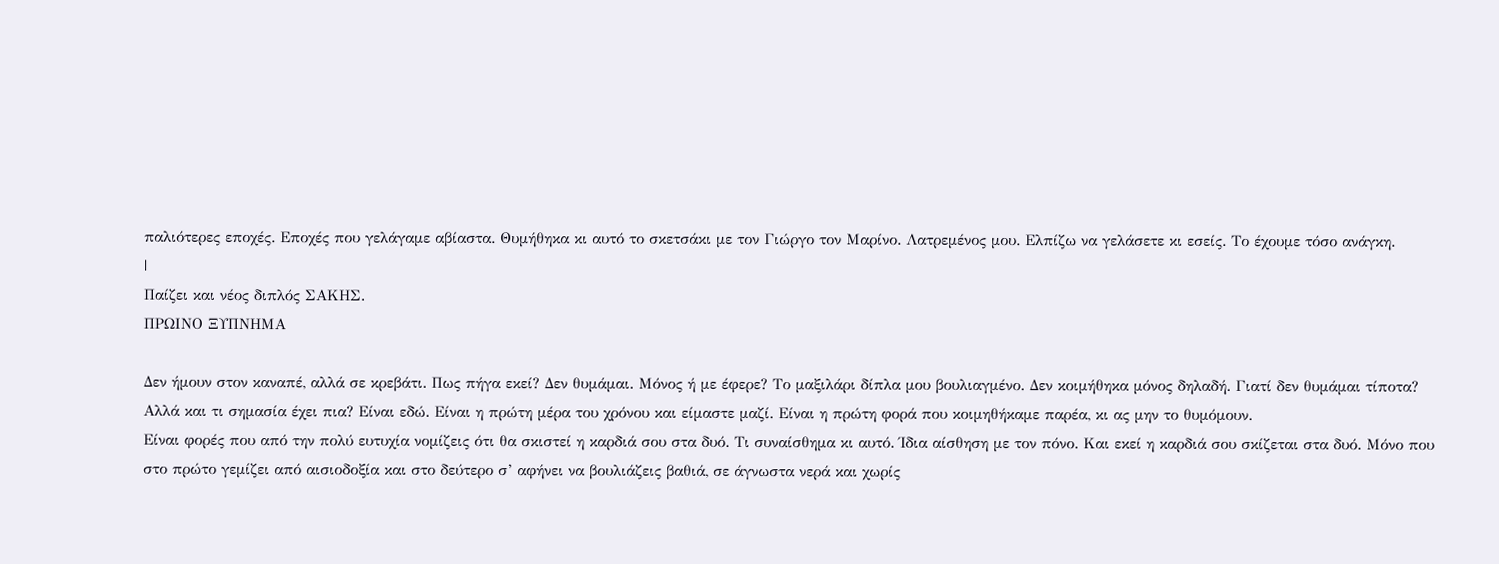παλιότερες εποχές. Εποχές που γελάγαμε αβίαστα. Θυμήθηκα κι αυτό το σκετσάκι με τον Γιώργο τον Μαρίνο. Λατρεμένος μου. Ελπίζω να γελάσετε κι εσείς. Το έχουμε τόσο ανάγκη.
|
Παίζει και νέος διπλός ΣΑΚΗΣ.
ΠΡΩΙΝΟ ΞΥΠΝΗΜΑ

Δεν ήμουν στον καναπέ, αλλά σε κρεβάτι. Πως πήγα εκεί? Δεν θυμάμαι. Μόνος ή με έφερε? Το μαξιλάρι δίπλα μου βουλιαγμένο. Δεν κοιμήθηκα μόνος δηλαδή. Γιατί δεν θυμάμαι τίποτα? Αλλά και τι σημασία έχει πια? Είναι εδώ. Είναι η πρώτη μέρα του χρόνου και είμαστε μαζί. Είναι η πρώτη φορά που κοιμηθήκαμε παρέα, κι ας μην το θυμόμουν.
Είναι φορές που από την πολύ ευτυχία νομίζεις ότι θα σκιστεί η καρδιά σου στα δυό. Τι συναίσθημα κι αυτό. Ίδια αίσθηση με τον πόνο. Και εκεί η καρδιά σου σκίζεται στα δυό. Μόνο που στο πρώτο γεμίζει από αισιοδοξία και στο δεύτερο σ’ αφήνει να βουλιάζεις βαθιά, σε άγνωστα νερά και χωρίς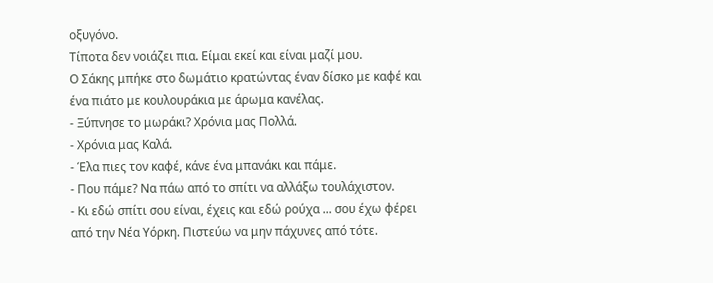οξυγόνο.
Τίποτα δεν νοιάζει πια. Είμαι εκεί και είναι μαζί μου.
Ο Σάκης μπήκε στο δωμάτιο κρατώντας έναν δίσκο με καφέ και ένα πιάτο με κουλουράκια με άρωμα κανέλας.
- Ξύπνησε το μωράκι? Χρόνια μας Πολλά.
- Χρόνια μας Καλά.
- Έλα πιες τον καφέ, κάνε ένα μπανάκι και πάμε.
- Που πάμε? Να πάω από το σπίτι να αλλάξω τουλάχιστον.
- Κι εδώ σπίτι σου είναι, έχεις και εδώ ρούχα ... σου έχω φέρει από την Νέα Υόρκη. Πιστεύω να μην πάχυνες από τότε.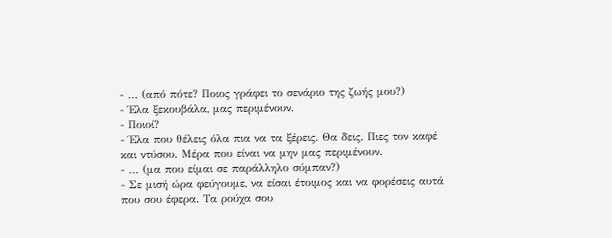- … (από πότε? Ποιος γράφει το σενάριο της ζωής μου?)
- Έλα ξεκουβάλα, μας περιμένουν.
- Ποιοί?
- Έλα που θέλεις όλα πια να τα ξέρεις. Θα δεις. Πιες τον καφέ και ντύσου. Μέρα που είναι να μην μας περιμένουν.
- … (μα που είμαι σε παράλληλο σύμπαν?)
- Σε μισή ώρα φεύγουμε, να είσαι έτοιμος και να φορέσεις αυτά που σου έφερα. Τα ρούχα σου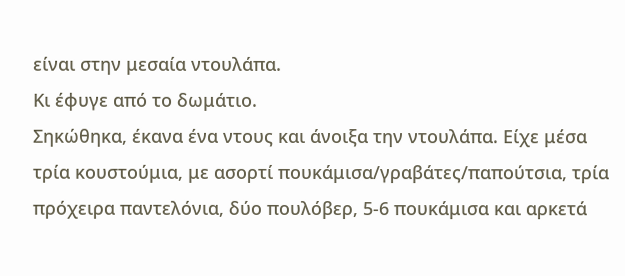είναι στην μεσαία ντουλάπα.
Κι έφυγε από το δωμάτιο.
Σηκώθηκα, έκανα ένα ντους και άνοιξα την ντουλάπα. Είχε μέσα τρία κουστούμια, με ασορτί πουκάμισα/γραβάτες/παπούτσια, τρία πρόχειρα παντελόνια, δύο πουλόβερ, 5-6 πουκάμισα και αρκετά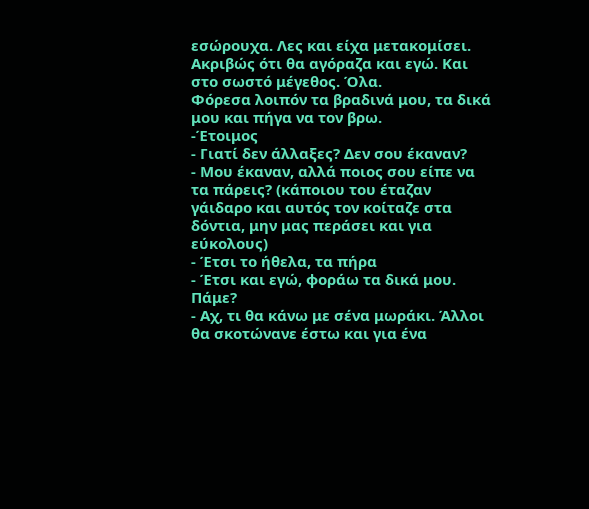εσώρουχα. Λες και είχα μετακομίσει. Ακριβώς ότι θα αγόραζα και εγώ. Και στο σωστό μέγεθος. Όλα.
Φόρεσα λοιπόν τα βραδινά μου, τα δικά μου και πήγα να τον βρω.
-Έτοιμος
- Γιατί δεν άλλαξες? Δεν σου έκαναν?
- Μου έκαναν, αλλά ποιος σου είπε να τα πάρεις? (κάποιου του έταζαν γάιδαρο και αυτός τον κοίταζε στα δόντια, μην μας περάσει και για εύκολους)
- Έτσι το ήθελα, τα πήρα
- Έτσι και εγώ, φοράω τα δικά μου. Πάμε?
- Αχ, τι θα κάνω με σένα μωράκι. Άλλοι θα σκοτώνανε έστω και για ένα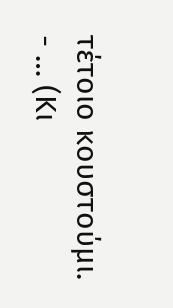τέτοιο κουστούμι.
- … (Κι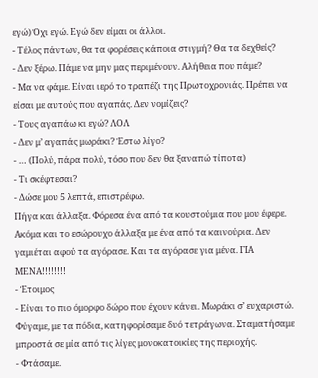εγώ) Όχι εγώ. Εγώ δεν είμαι οι άλλοι.
- Τέλος πάντων, θα τα φορέσεις κάποια στιγμή? Θα τα δεχθείς?
- Δεν ξέρω. Πάμε να μην μας περιμένουν. Αλήθεια που πάμε?
- Μα να φάμε. Είναι ιερό το τραπέζι της Πρωτοχρονιάς. Πρέπει να είσαι με αυτούς που αγαπάς. Δεν νομίζεις?
- Τους αγαπάω κι εγώ? ΛΟΛ
- Δεν μ’ αγαπάς μωράκι? Έστω λίγο?
- … (Πολύ, πάρα πολύ, τόσο που δεν θα ξαναπώ τίποτα)
- Τι σκέφτεσαι?
- Δώσε μου 5 λεπτά, επιστρέφω.
Πήγα και άλλαξα. Φόρεσα ένα από τα κουστούμια που μου έφερε. Ακόμα και το εσώρουχο άλλαξα με ένα από τα καινούρια. Δεν γαμιέται αφού τα αγόρασε. Και τα αγόρασε για μένα. ΓΙΑ ΜΕΝΑ!!!!!!!!
- Έτοιμος
- Είναι το πιο όμορφο δώρο που έχουν κάνει. Μωράκι σ’ ευχαριστώ.
Φύγαμε, με τα πόδια, κατηφορίσαμε δυό τετράγωνα. Σταματήσαμε μπροστά σε μία από τις λίγες μονοκατοικίες της περιοχής.
- Φτάσαμε.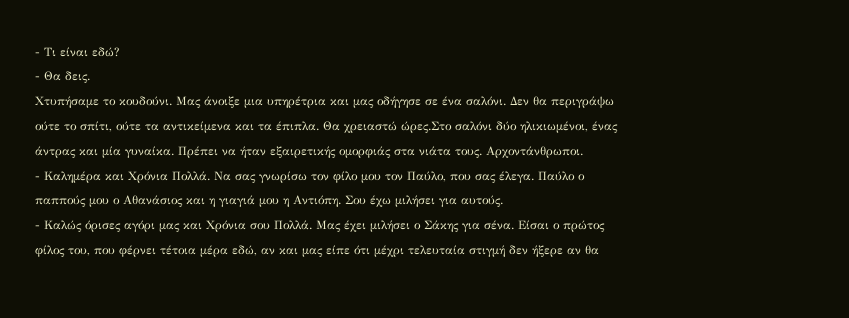- Τι είναι εδώ?
- Θα δεις.
Χτυπήσαμε το κουδούνι. Μας άνοιξε μια υπηρέτρια και μας οδήγησε σε ένα σαλόνι. Δεν θα περιγράψω ούτε το σπίτι, ούτε τα αντικείμενα και τα έπιπλα. Θα χρειαστώ ώρες.Στο σαλόνι δύο ηλικιωμένοι, ένας άντρας και μία γυναίκα. Πρέπει να ήταν εξαιρετικής ομορφιάς στα νιάτα τους. Αρχοντάνθρωποι.
- Καλημέρα και Χρόνια Πολλά. Να σας γνωρίσω τον φίλο μου τον Παύλο, που σας έλεγα. Παύλο ο παππούς μου ο Αθανάσιος και η γιαγιά μου η Αντιόπη. Σου έχω μιλήσει για αυτούς.
- Καλώς όρισες αγόρι μας και Χρόνια σου Πολλά. Μας έχει μιλήσει ο Σάκης για σένα. Είσαι ο πρώτος φίλος του, που φέρνει τέτοια μέρα εδώ, αν και μας είπε ότι μέχρι τελευταία στιγμή δεν ήξερε αν θα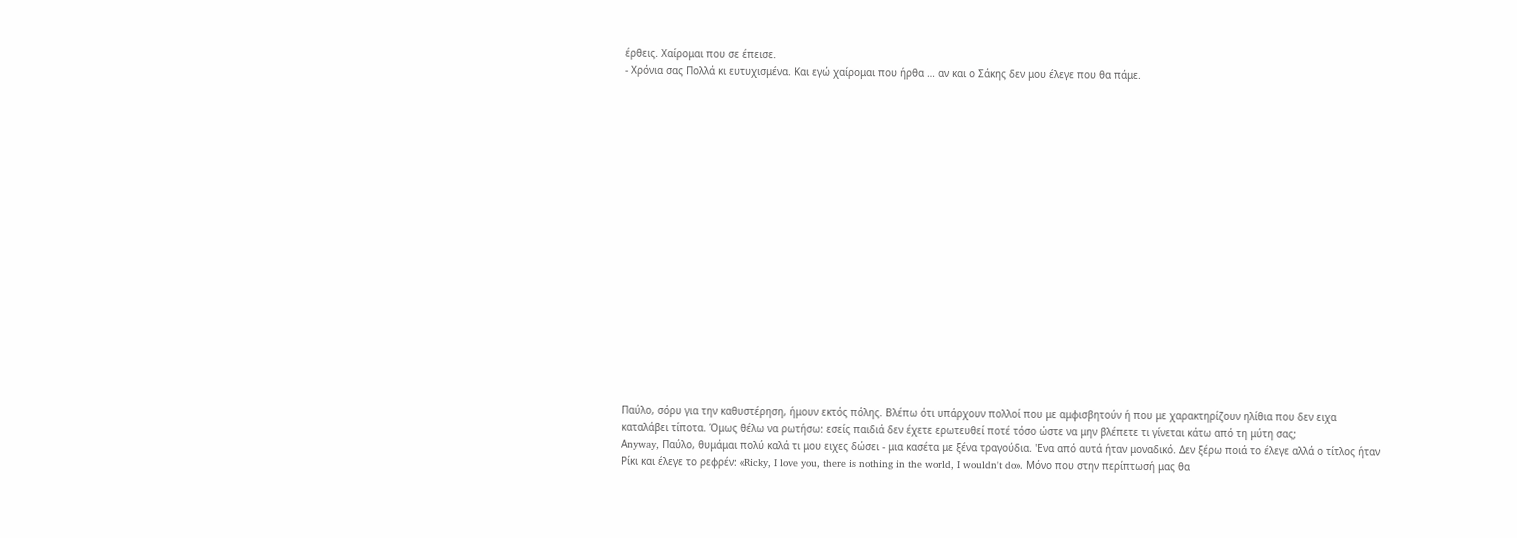έρθεις. Χαίρομαι που σε έπεισε.
- Χρόνια σας Πολλά κι ευτυχισμένα. Και εγώ χαίρομαι που ήρθα … αν και ο Σάκης δεν μου έλεγε που θα πάμε.



















Παύλο, σόρυ για την καθυστέρηση, ήμουν εκτός πόλης. Βλέπω ότι υπάρχουν πολλοί που με αμφισβητούν ή που με χαρακτηρίζουν ηλίθια που δεν ειχα καταλάβει τίποτα. Όμως θέλω να ρωτήσω: εσείς παιδιά δεν έχετε ερωτευθεί ποτέ τόσο ώστε να μην βλέπετε τι γίνεται κάτω από τη μύτη σας;
Αnyway, Παύλο, θυμάμαι πολύ καλά τι μου ειχες δώσει - μια κασέτα με ξένα τραγούδια. 'Ενα από αυτά ήταν μοναδικό. Δεν ξέρω ποιά το έλεγε αλλά ο τίτλος ήταν Ρίκι και έλεγε το ρεφρέν: «Ricky, I love you, there is nothing in the world, I wouldn't do». Μόνο που στην περίπτωσή μας θα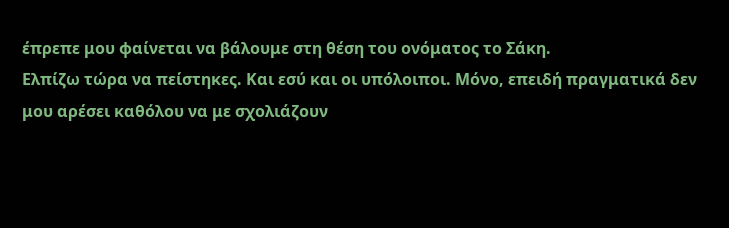έπρεπε μου φαίνεται να βάλουμε στη θέση του ονόματος το Σάκη.
Ελπίζω τώρα να πείστηκες. Και εσύ και οι υπόλοιποι. Μόνο, επειδή πραγματικά δεν μου αρέσει καθόλου να με σχολιάζουν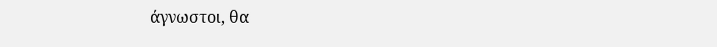άγνωστοι, θα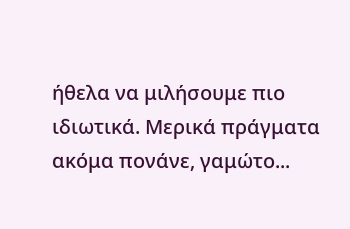ήθελα να μιλήσουμε πιο ιδιωτικά. Μερικά πράγματα ακόμα πονάνε, γαμώτο...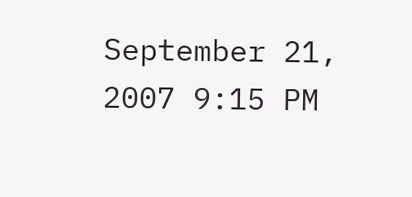September 21, 2007 9:15 PM